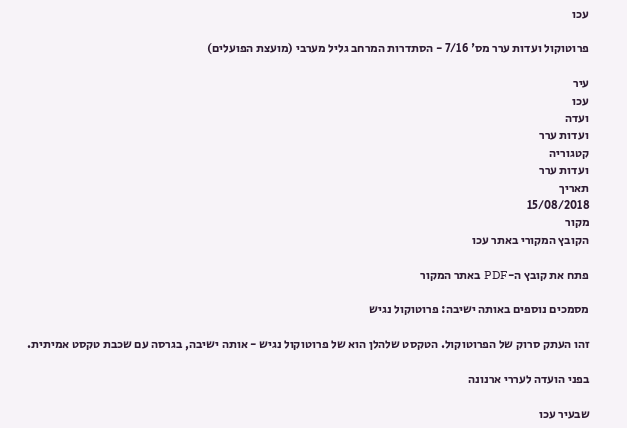עכו

פרוטוקול ועדות ערר מס' 7/16 - הסתדרות המרחב גליל מערבי (מועצת הפועלים)

עיר
עכו
ועדה
ועדות ערר
קטגוריה
ועדות ערר
תאריך
15/08/2018
מקור
הקובץ המקורי באתר עכו

פתח את קובץ ה-PDF באתר המקור

מסמכים נוספים באותה ישיבה: פרוטוקול נגיש

זהו העתק סרוק של הפרוטוקול. הטקסט שלהלן הוא של פרוטוקול נגיש - אותה ישיבה, בגרסה עם שכבת טקסט אמיתית.

בפני הועדה לעררי ארנונה

שבעיר עכו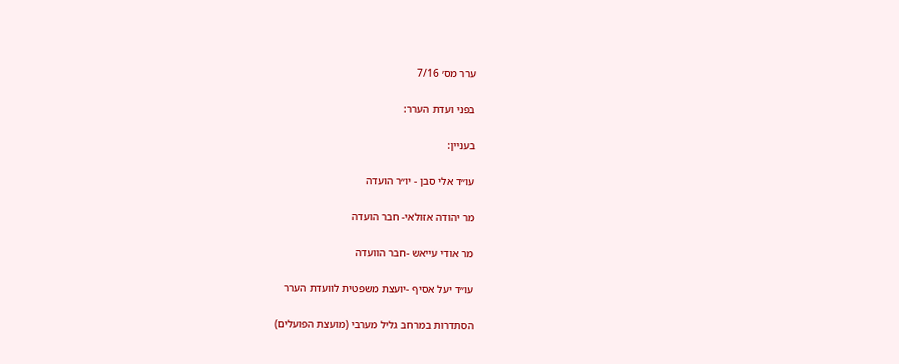ערר מס׳ 7/16

בפני ועדת הערר:

בעניין:

עו״ד אלי סבן - יו״ר הועדה

מר יהודה אזולאי- חבר הועדה

מר אודי עייאש -חבר הוועדה

עו״ד יעל אסיף -יועצת משפטית לוועדת הערר

הסתדרות במרחב גליל מערבי (מועצת הפועלים)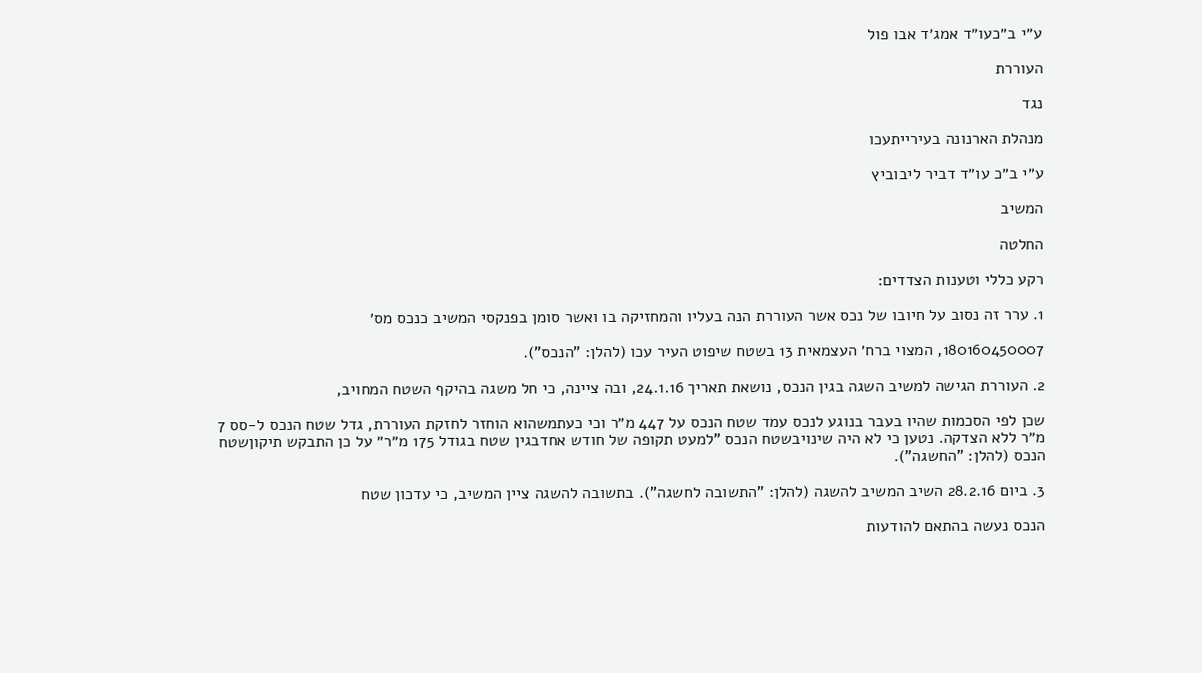ע״י ב״כעו״ד אמג׳ד אבו פול

העוררת

נגד

מנהלת הארנונה בעירייתעכו

ע״י ב״כ עו״ד דביר ליבוביץ

המשיב

החלטה

רקע כללי וטענות הצדדים:

1. ערר זה נסוב על חיובו של נכס אשר העוררת הנה בעליו והמחזיקה בו ואשר סומן בפנקסי המשיב כנכס מס׳

180160450007, המצוי ברח׳ העצמאית 13 בשטח שיפוט העיר עכו (להלן: "הנכס").

2. העוררת הגישה למשיב השגה בגין הנכס, נושאת תאריך 24.1.16, ובה ציינה, כי חל משגה בהיקף השטח המחויב,

שכן לפי הסכמות שהיו בעבר בנוגע לנכס עמד שטח הנכס על 447 מ״ר וכי כעתמשהוא הוחזר לחזקת העוררת, גדל שטח הנכס ל-סס 7 מ״ר ללא הצדקה. נטען כי לא היה שינויבשטח הנכס "למעט תקופה של חודש אחדבגין שטח בגודל 175 מ״ר״ על כן התבקש תיקוןשטח הנכס (להלן: "החשגה").

3. ביום 28.2.16 השיב המשיב להשגה (להלן: "התשובה לחשגה"). בתשובה להשגה ציין המשיב, כי עדכון שטח

הנכס נעשה בהתאם להודעות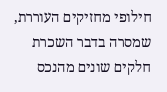חילופי מחזיקים העוררת, שמסרה בדבר השכרת חלקים שונים מהנכס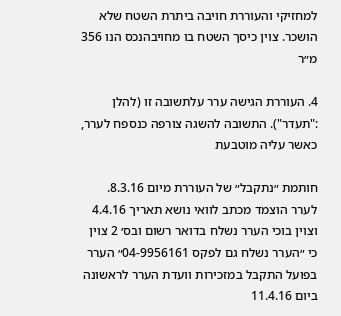למחזיקי והעוררת חויבה ביתרת השטח שלא הושכר. צוין כיסך השטח בו מחויבהנכס הנו 356 מ״ר

4. העוררת הגישה ערר עלתשובה זו (להלן :"תעדר"). התשובה להשגה צורפה כנספח לערר, כאשר עליה מוטבעת

חותמת ״נתקבל״ של העוררת מיום 8.3.16. לערר הוצמד מכתב לוואי נושא תאריך 4.4.16 וצוין בוכי הערר נשלח בדואר רשום ובס׳ 2 צוין כי ״הערר נשלח גם לפקס 04-9956161״ הערר בפועל התקבל במזכירות וועדת הערר לראשונה ביום 11.4.16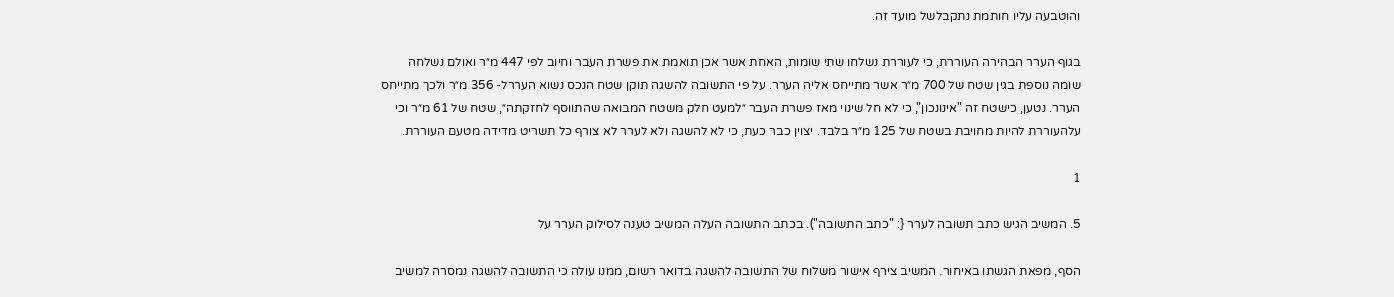והוטבעה עליו חותמת נתקבלשל מועד זה.

בגוף הערר הבהירה העוררת, כי לעוררת נשלחו שתי שומות, האחת אשר אכן תואמת את פשרת העבר וחיוב לפי 447 מ״ר ואולם נשלחה שומה נוספת בגין שטח של 700 מ״ר אשר מתייחס אליה הערר. על פי התשובה להשגה תוקן שטח הנכס נשוא העררל- 356 מ״ר ולכך מתייחס הערר. נטען, כישטח זה "אינונכון", כי לא חל שינוי מאז פשרת העבר ״למעט חלק משטח המבואה שהתווסף לחזקתה״, שטח של 61 מ״ר וכי עלהעוררת להיות מחויבת בשטח של 125 מ״ר בלבד. יצוין כבר כעת, כי לא להשגה ולא לערר לא צורף כל תשריט מדידה מטעם העוררת.

1

5. המשיב הגיש כתב תשובה לערר {: "כתב התשובה"). בכתב התשובה העלה המשיב טענה לסילוק הערר על

הסף, מפאת הגשתו באיחור. המשיב צירף אישור משלוח של התשובה להשגה בדואר רשום, ממנו עולה כי התשובה להשגה נמסרה למשיב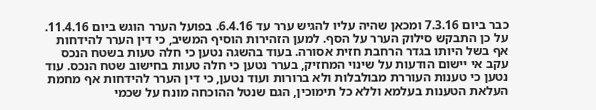כבר ביום 7.3.16 ומכאן שהיה עליו להגיש ערר עד 6.4.16. בפועל הערר הוגש ביום 11.4.16. על כן התבקש סילוק הערר על הסף. למען הזהירות הוסיף המשיב, כי דין הערר להידחות אף בשל היותו בגדר הרחבת חזית אסורה. בעוד בהשגה נטען כי חלה טעות בשטח הנכס עקב אי יישום הודעות על שינוי המחזיק, בערר נטען כי חלה טעות בחישוב שטח הנכס. עוד נטען כי טענות העוררת מבולבלות ולא ברורות ועוד נטען, כי דין הערר להידחות אף מחמת העלאת הטענות בעלמא וללא כל תימוכין, הגם שנטל ההוכחה מונח על שכמי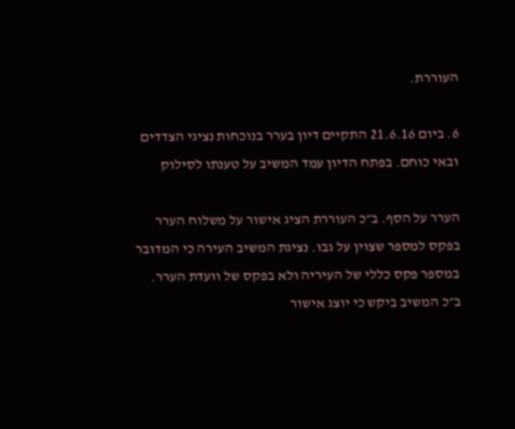העוררת.

6. ביום 21.6.16 התקיים דיון בערר בנוכחות נציגי הצדדים ובאי כוחם. בפתח הדיון עמד המשיב על טענתו לסילוק

הערר על הסף. ב״כ העוררת הציג אישור על משלוח הערר בפקס למספר שצוין על גבו. נציגת המשיב העירה כי המדובר במספר פקס כללי של העיריה ולא בפקס של וועדת הערר. ב״כ המשיב ביקש כי יוצג אישור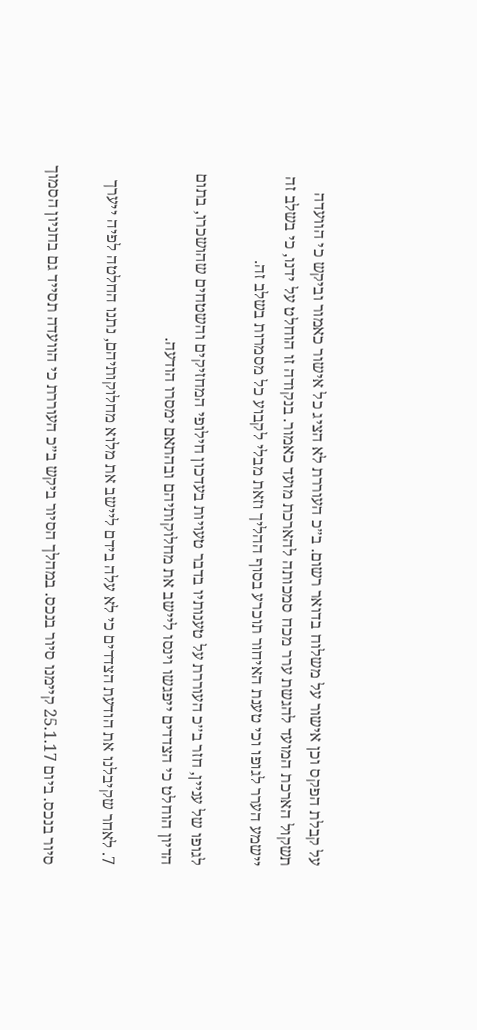על קבלת הפקס וכן אישור על משלוח בדואר רשום. ב״כ העוררת לא הציג כל אישור כאמור וביקש כי הוועדה תשקול הארכת המועד להגשת ערר מכח סמכותה להארכת מועד כאמור. בנקודה זו הוחלט על ידנו, כי בשלב זה יישמע הערר לגופו וכי טענת האיחור תוכרע בסוף ההליך וזאת מבלי לקבוע כל מסמרות בשלב זה.

לגופו של עניין, חזר ב׳׳כ העוררת על טענותיו בדבר טעויות בעדכון חילופי המחזיקים והשטחים שהושכרו, בתום הדיון הוחלט כי הצדדים ייפגשו וינסו ליישב את מחלוקותיהם ובהתאם ימסרו הודעה.

7. לאחר שקיבלנו את הודעת הצדדים כי לא עלה בידם ליישב את מלוא מחלוקותיהם, נתנו החלטה לפיה ייערך

סיור בנכס. ביום 25.1.17 קיימנו סיור בנכס. במהלך הסיור ביקש ב״כ העוררת כי הוועדה תסייד גם בחניון הסמוך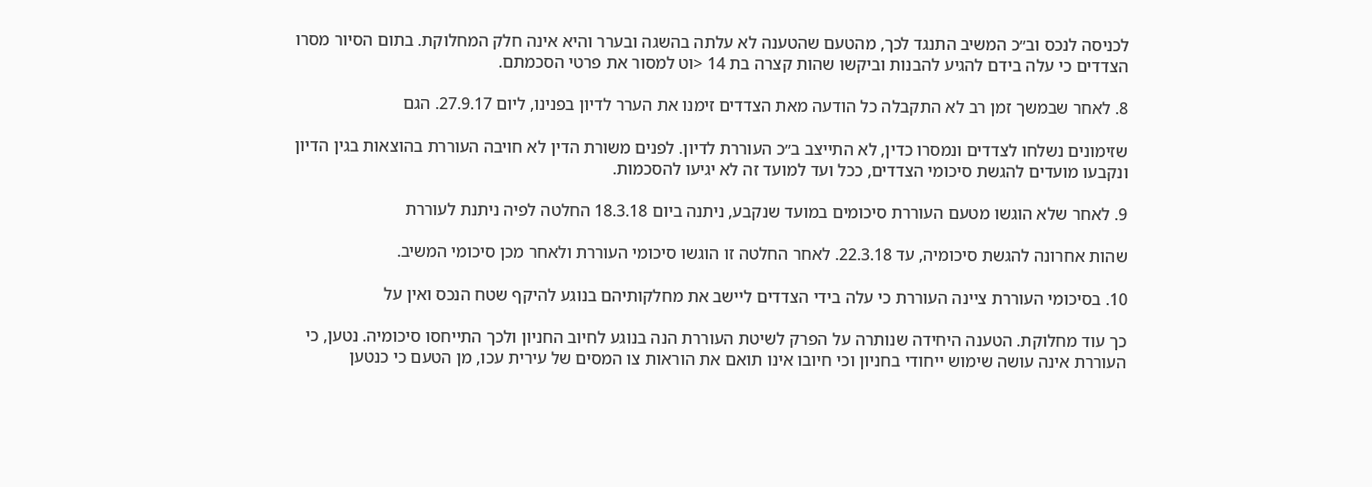לכניסה לנכס וב״כ המשיב התנגד לכך, מהטעם שהטענה לא עלתה בהשגה ובערר והיא אינה חלק המחלוקת. בתום הסיור מסרו הצדדים כי עלה בידם להגיע להבנות וביקשו שהות קצרה בת 14 <וט למסור את פרטי הסכמתם.

8. לאחר שבמשך זמן רב לא התקבלה כל הודעה מאת הצדדים זימנו את הערר לדיון בפנינו, ליום 27.9.17. הגם

שזימונים נשלחו לצדדים ונמסרו כדין, לא התייצב ב״כ העוררת לדיון. לפנים משורת הדין לא חויבה העוררת בהוצאות בגין הדיון ונקבעו מועדים להגשת סיכומי הצדדים, ככל ועד למועד זה לא יגיעו להסכמות.

9. לאחר שלא הוגשו מטעם העוררת סיכומים במועד שנקבע, ניתנה ביום 18.3.18 החלטה לפיה ניתנת לעוררת

שהות אחרונה להגשת סיכומיה, עד 22.3.18. לאחר החלטה זו הוגשו סיכומי העוררת ולאחר מכן סיכומי המשיב.

10. בסיכומי העוררת ציינה העוררת כי עלה בידי הצדדים ליישב את מחלקותיהם בנוגע להיקף שטח הנכס ואין על

כך עוד מחלוקת. הטענה היחידה שנותרה על הפרק לשיטת העוררת הנה בנוגע לחיוב החניון ולכך התייחסו סיכומיה. נטען, כי העוררת אינה עושה שימוש ייחודי בחניון וכי חיובו אינו תואם את הוראות צו המסים של עירית עכו, מן הטעם כי כנטען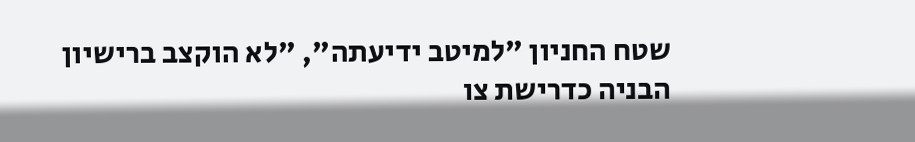שטח החניון "למיטב ידיעתה", "לא הוקצב ברישיון הבניה כדרישת צו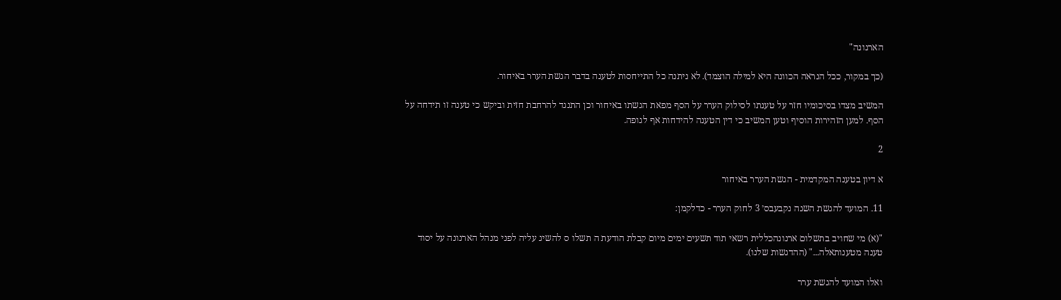הארנונה"

(כך במקור, ככל הנראה הכוונה היא למילה הוצמד). לא ניתנה כל התייחסות לטענה בדבר הגשת הערר באיחור.

המשיב מצדו בסיכומיו חזר על טענתו לסילוק הערר על הסף מפאת הגשתו באיחור וכן התנגד להרחבת חזית וביקש כי טענה זו תידחה על הסף. למען הזהירות הוסיף וטען המשיב כי דין הטענה להידחות אף לגופה.

2

א דיון בטענה המקדמית - הגשת הערר באיחור

11. המועד להגשת השגה נקבעבס׳ 3 לחוק הערר - כדלקמן:

"(א) מי שחויב בתשלום ארנונהכללית רשאי תוד תשעים ימים מיום קבלת הודעת ה תשלו ס להשיג עליה לפני מנהל הארנונה על יסוד טענה מטענותאלה..." (ההדגשות שלנו).

ואלו המועד להגשת ערר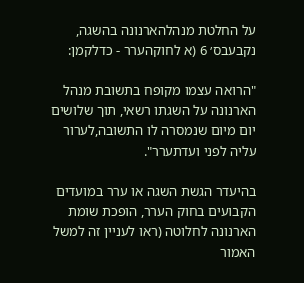על החלטת מנהלהארנונה בהשגה, נקבעבס׳ 6 (א לחוקהערר - כדלקמן:

"הרואה עצמו מקופח בתשובת מנהל הארנונה על השגתו רשאי, תוך שלושים יום מיום שנמסרה לו התשובה,לערור עליה לפני ועדתערר".

בהיעדר הגשת השגה או ערר במועדים הקבועים בחוק הערר, הופכת שומת הארנונה לחלוטה (ראו לעניין זה למשל האמור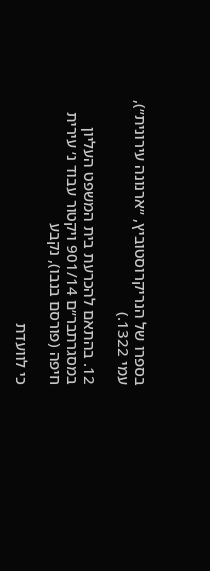בספרו של הנריקרוסטוביץ, ״ארנונה עירונית״), עמי 1322.)

12. בהתאם להכרעת בית המשפט העליון במסגרתבר״ם 901/14 ויקטור עבוד נ׳ עירית חיפה (פורסם בנבו), נקבע

כי לוועדת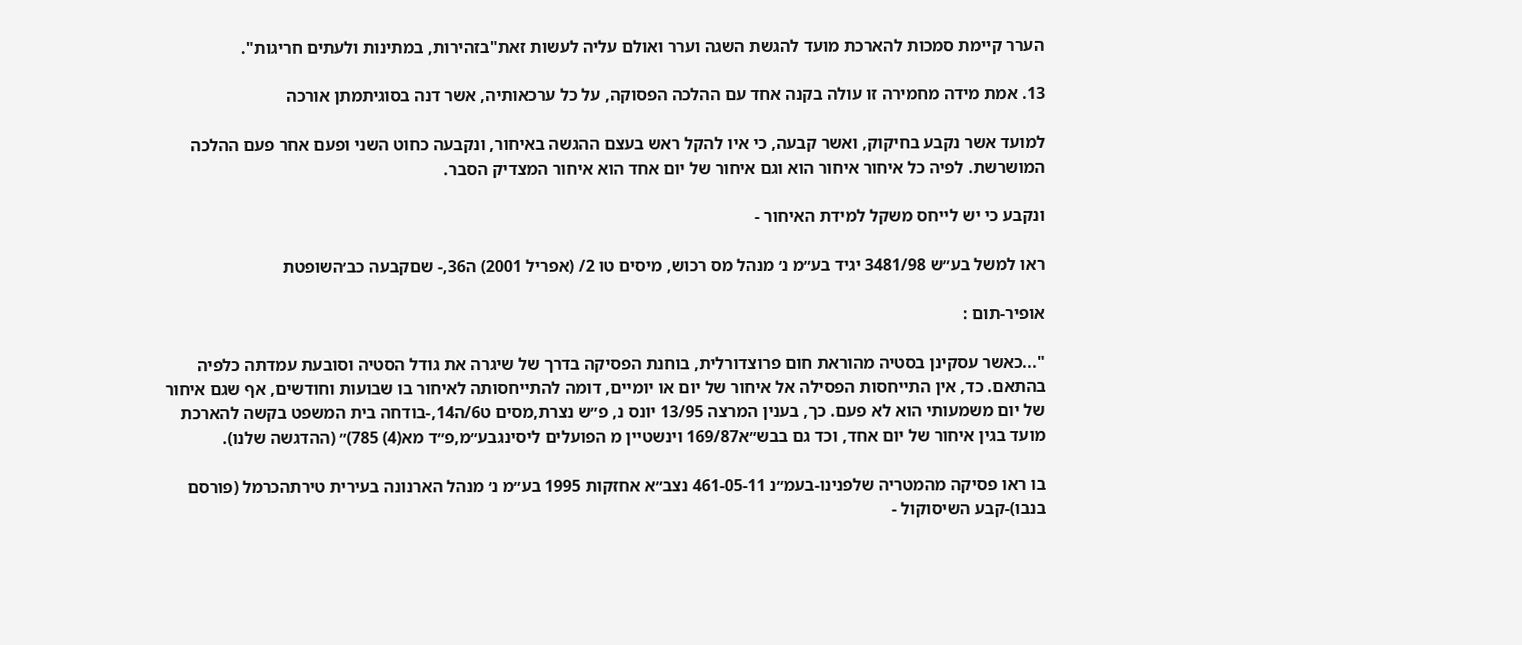הערר קיימת סמכות להארכת מועד להגשת השגה וערר ואולם עליה לעשות זאת"בזהירות, במתינות ולעתים חריגות".

13. אמת מידה מחמירה זו עולה בקנה אחד עם ההלכה הפסוקה, על כל ערכאותיה, אשר דנה בסוגיתמתן אורכה

למועד אשר נקבע בחיקוק, ואשר קבעה, כי איו להקל ראש בעצם ההגשה באיחור, ונקבעה כחוט השני ופעם אחר פעם ההלכה המושרשת. לפיה כל איחור איחור הוא וגם איחור של יום אחד הוא איחור המצדיק הסבר.

ונקבע כי יש לייחס משקל למידת האיחור -

ראו למשל בע״ש 3481/98 יגיד בע״מ נ׳ מנהל מס רכוש, מיסים טו 2/ (אפריל 2001) ה36,- שםקבעה כב׳השופטת

אופיר-תום :

"...כאשר עסקינן בסטיה מהוראת חום פרוצדורלית, בוחנת הפסיקה בדרך של שיגרה את גודל הסטיה וסובעת עמדתה כלפיה בהתאם. כד, אין התייחסות הפסילה אל איחור של יום או יומיים, דומה להתייחסותה לאיחור בו שבועות וחודשים, אף שגם איחור של יום משמעותי הוא לא פעם. כך, בענין המרצה 13/95 יונס נ, פ״ש נצרת,מסים ט6/ה14,-בודחה בית המשפט בקשה להארכת מועד בגין איחור של יום אחד, וכד גם בבש״א169/87 וינשטיין מ הפועלים ליסינגבע״מ,פ״ד מא(4) 785)״ (ההדגשה שלנו).

בו ראו פסיקה מהמטריה שלפנינו-בעמ״נ 461-05-11 נצב״א אחזקות 1995 בע״מ נ׳ מנהל הארנונה בעירית טירתהכרמל (פורסם בנבו)-קבע השיסוקול -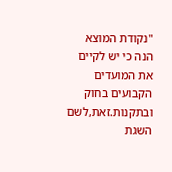"נקודת המוצא הנה כי יש לקיים את המועדים הקבועים בחוק ובתקנות.זאת,לשם השגת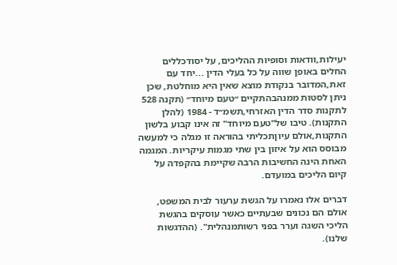יעילות,וודאות וסופיות ההליכים, על יסודכללים החלים באופן שווה על כל בעלי הדין ...יחד עם זאת,המדובר בנקודת מוצא שאין היא מוחלטת, שכן ניתן לסטות ממנהבהתקיים ״טעם מיוחד״ (תקנה 528 לתקנות סדר הדין האזרחי,תשמ״ד - 1984 (להלן התקנות). טיבו של"טעם מיוחד" זה אינו קבוע בלשון התקנות,אולם עיוןתכליתי בהוראה זו מגלה כי למעשה מבוסס הוא על איזון בין שתי מגמות עיקריות. המגמה האחת הינה החשיבות הרבה שקיימת בהקפדה על קיום הליכים במועדם.

דברים אלו נאמרו על הגשת ערעור לבית המשפט, אולם הם נכונים שבעתיים כאשר עוסקים בהגשת הליכי השגה וערר בפני רשותמנהלית". (ההדגשות שלנו).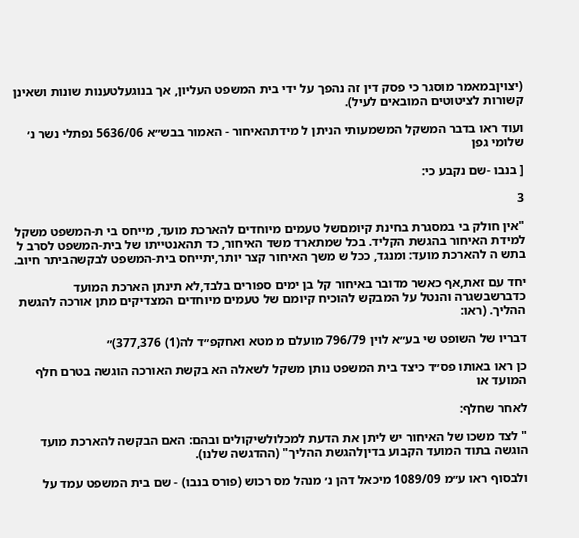(יצויןבמאמר מוסגר כי פסק דין זה נהפך על ידי בית המשפט העליון, אך בנוגעלטענות שונות ושאינן קשורות לציטוטים המובאים לעיל).

ועוד ראו בדבר המשקל המשמעותי הניתן ל מידתהאיחור - האמור בבש״א 5636/06 נפתלי נשר נ׳ שלומי גפן

[ בנבו -שם נקבע כי:

3

"אין חולק בי במסגרת בחינת קיומםשל טעמים מיוחדים להארכת מועד, מייחס בי ת-המשפט משקל למידת האיחור בהגשת הקליד. בכל שמתארד משד האיחור, כד תהאנטייתו של בית-המשפט לסרב ל בתש ה להארכת מועד: ומנגד, ככל ש משך האיחור קצר יותר,יתייחס בית-המשפט לבקשהביתר חיוב.

יחד עם זאת,אף כאשר מדובר באיחור קל בן ימים ספורים בלבד,לא תינתן הארכת המועד כדברשבשגרה והנטל על המבקש להוכיח קיומם של טעמים מיוחדים המצדיקים מתן אורכה להגשת ההליך. (ראו:

דבריו של השופט שי בע״א לוין 796/79 מועלם מ מטא ואחקפ״ד לה(1) 377,376)״

כן ראו באותו פס״ד כיצד בית המשפט נותן משקל לשאלה הא בקשת האורכה הוגשה בטרם חלף המועד או

לאחר שחלף:

" לצד משכו של האיחור יש ליתן את הדעת למכלולשיקולים ובהם: האם הבקשה להארכת מועד הוגשה בתוד המועד הקבוע בדיןלהגשת ההליך" (ההדגשה שלנו).

ולבסוף ראו ע״מ 1089/09 מיכאל דהן נ׳ מנהל מס רכוש (פורס בנבו) - שם בית המשפט עמד על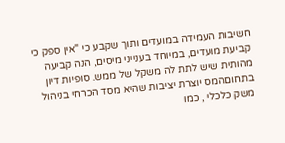חשיבות העמידה במועדים ותוך שקבע כי "אין ספק כי קביעת מועדים, במיוחד בענייני מיסים, הנה קביעה מהותית שיש לתת לה משקל של ממש. סופיות דיון בתחוםהמס יוצרת יציבות שהיא מסד הכרחי בניהול משק כלכלי , כמו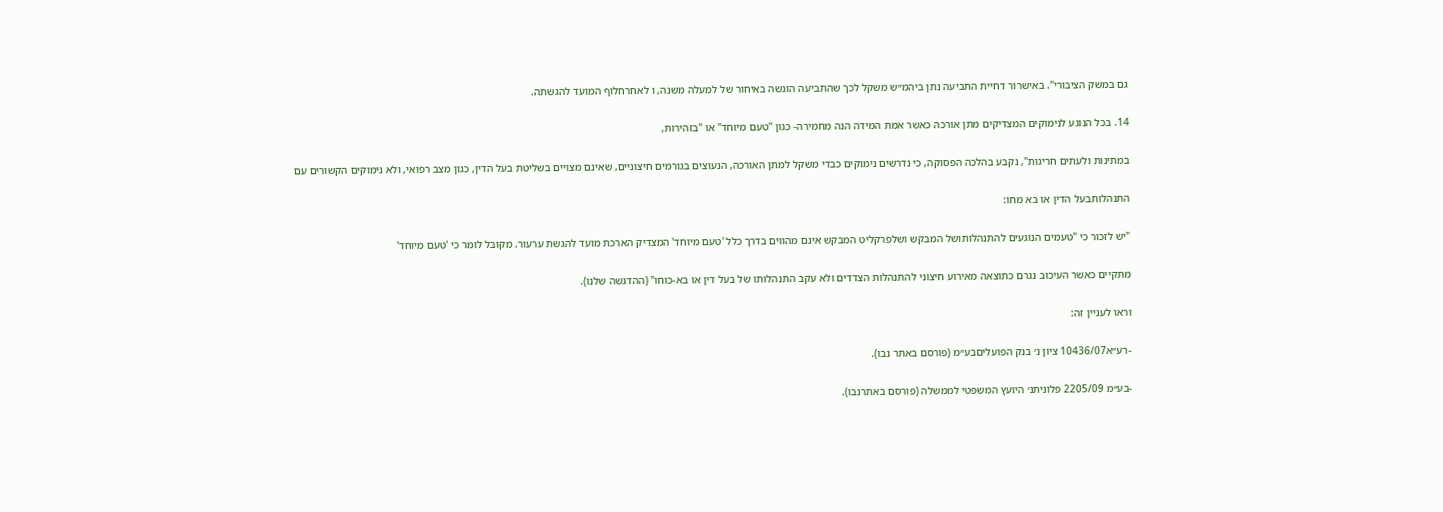גם במשק הציבורי". באישרור דחיית התביעה נתן ביהמ״ש משקל לכך שהתביעה הוגשה באיחור של למעלה משנה, ו לאחרחלוף המועד להגשתה.

14. בכל הנוגע לנימוקים המצדיקים מתן אורכה כאשר אמת המידה הנה מחמירה- כגון "טעם מיוחד" או "בזהירות,

במתינות ולעתים חריגות", נקבע בהלכה הפסוקה, כי נדרשים נימוקים כבדי משקל למתן האורכה, הנעוצים בגורמים חיצוניים, שאינם מצויים בשליטת בעל הדין, כגון מצב רפואי, ולא נימוקים הקשורים עם

התנהלותבעל הדין או בא מחו:

"יש לזכור כי "טעמים הנוגעים להתנהלותושל המבקש ושלפרקליט המבקש אינם מהווים בדרך כלל 'טעם מיוחד' המצדיק הארכת מועד להגשת ערעור. מקובל לומר כי 'טעם מיוחד'

מתקיים כאשר העיכוב נגרם כתוצאה מאירוע חיצוני להתנהלות הצדדים ולא עקב התנהלותו של בעל דין או בא-כוחו" (ההדגשה שלנו).

וראו לעניין זה:

-רע״א10436/07 ציון נ׳ בנק הפועליםבע״מ (פורסם באתר נבו).

-בע״מ 2205/09 פלוניתנ׳ היועץ המשפטי לממשלה (פורסם באתרנבו).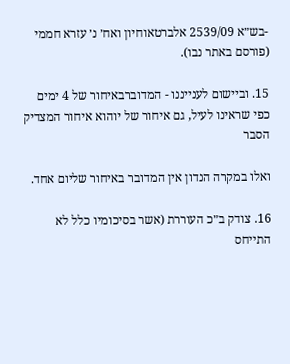-בש״א 2539/09 אלברטאוחיון ואח׳ נ׳ עזרא חממי (פורסם באתר נבו).

15. וביישום לענייננו - המדוברבאיחור של 4 ימים כפי שראינו לעיל, גם איחור של יוהוא איחור המצדיק הסבר

ואלו במקרה הנדון אין המדובר באיחור שליום אחד.

16. צודק ב״כ העוררת (אשר בסיכומיו כלל לא התייחס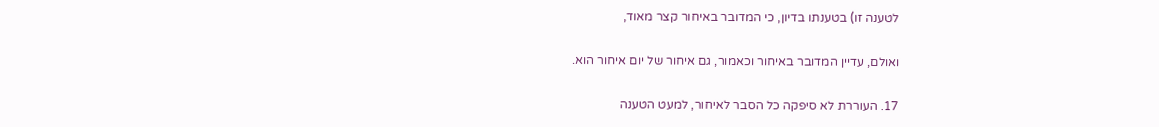לטענה זו) בטענתו בדיון, כי המדובר באיחור קצר מאוד,

ואולם, עדיין המדובר באיחור וכאמור, גם איחור של יום איחור הוא.

17. העוררת לא סיפקה כל הסבר לאיחור, למעט הטענה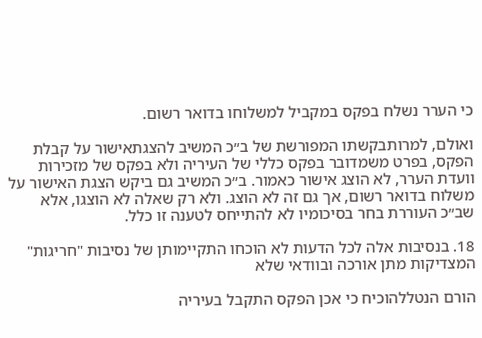כי הערר נשלח בפקס במקביל למשלוחו בדואר רשום.

ואולם, למרותבקשתו המפורשת של ב״כ המשיב להצגתאישור על קבלת הפקס, בפרט משמדובר בפקס כללי של העיריה ולא בפקס של מזכירות וועדת הערר, לא הוצג אישור כאמור. ב״כ המשיב גם ביקש הצגת האישור על משלוח בדואר רשום, אך גם זה לא הוצג. ולא רק שאלה לא הוצגו, אלא שב״כ העוררת בחר בסיכומיו לא להתייחס לטענה זו כלל.

18. בנסיבות אלה לכל הדעות לא הוכחו התקיימותן של נסיבות "חריגות" המצדיקות מתן אורכה ובוודאי שלא

הורם הנטללהוכיח כי אכן הפקס התקבל בעיריה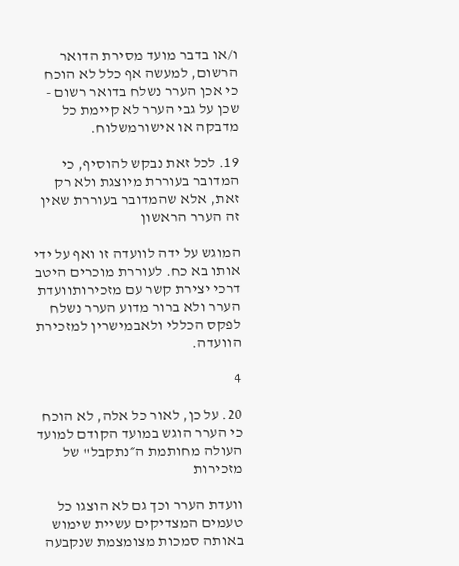ו/או בדבר מועד מסירת הדואר הרשום, למעשה אף כלל לא הוכח כי אכן הערר נשלח בדואר רשום - שכן על גבי הערר לא קיימת כל מדבקה או אישורמשלוח.

19. לכל זאת נבקש להוסיף, כי המדובר בעוררת מיוצגת ולא רק זאת, אלא שהמדובר בעוררת שאין זה הערר הראשון

המוגש על ידה לוועדה זו ואף על ידי אותו בא כח. לעוררת מוכרים היטב דרכי יצירת קשר עם מזכירותוועדת הערר ולא ברור מדוע הערר נשלח לפקס הכללי ולאבמישרין למזכירת הוועדה.

4

20. על כן, לאור כל אלה, לא הוכח כי הערר הוגש במועד הקודם למועד העולה מחותמת ה״נתקבל" של מזכירות

וועדת הערר וכך גם לא הוצגו כל טעמים המצדיקים עשיית שימוש באותה סמכות מצומצמת שנקבעה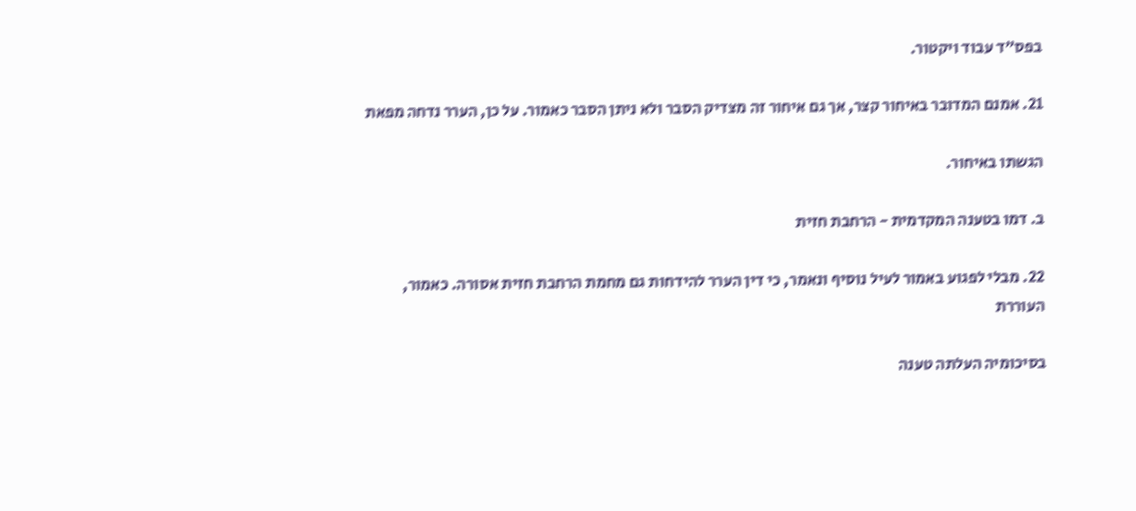בפס״ד עבוד ויקטור.

21. אמנם המדובר באיחור קצר, אך גם איחור זה מצדיק הסבר ולא ניתן הסבר כאמור. על כן, הערר נדחה מפאת

הגשתו באיחור.

ב. דמו בטענה המקדמית - הרחבת חזית

22. מבלי לפגוע באמור לעיל נוסיף ונאמר, כי דין הערר להידחות גם מחמת הרחבת חזית אסורה. כאמור, העוררת

בסיכומיה העלתה טענה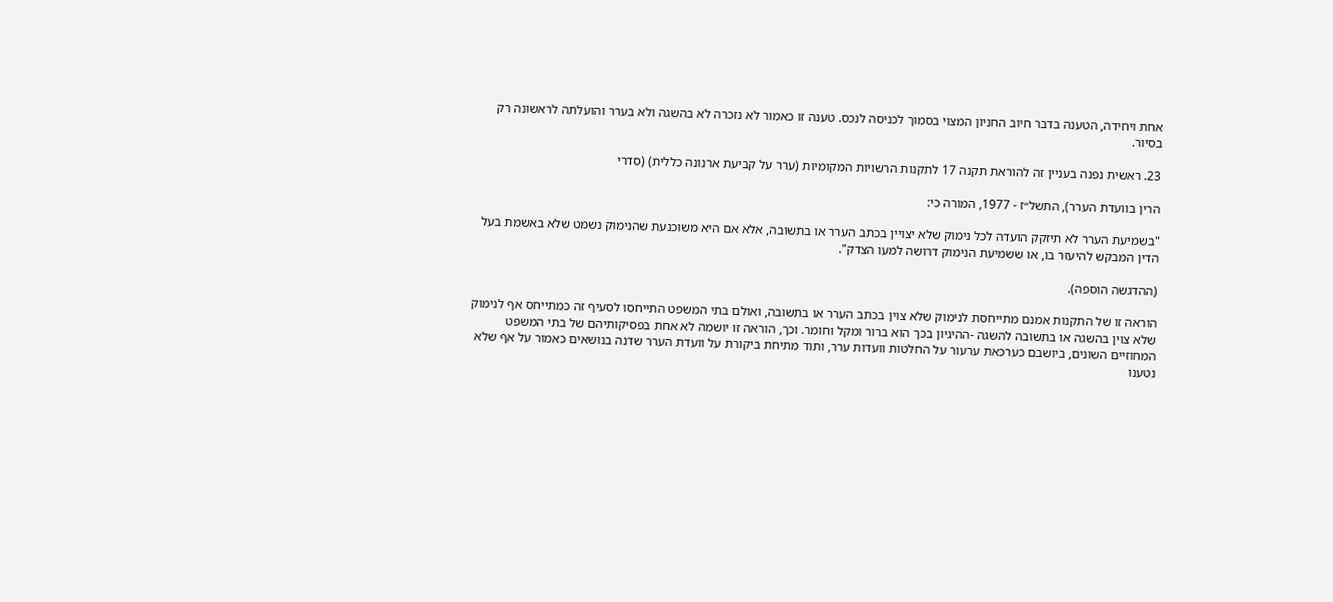אחת ויחידה, הטענה בדבר חיוב החניון המצוי בסמוך לכניסה לנכס. טענה זו כאמור לא נזכרה לא בהשגה ולא בערר והועלתה לראשונה רק בסיור.

23. ראשית נפנה בעניין זה להוראת תקנה 17 לתקנות הרשויות המקומיות (ערר על קביעת ארנונה כללית) (סדרי

הרין בוועדת הערר), התשל״ז - 1977, המורה כי:

"בשמיעת הערר לא תיזקק הועדה לכל נימוק שלא יצויין בכתב הערר או בתשובה, אלא אם היא משוכנעת שהנימוק נשמט שלא באשמת בעל הדין המבקש להיעזר בו, או ששמיעת הנימוק דרושה למעו הצדק".

(ההדגשה הוספה).

הוראה זו של התקנות אמנם מתייחסת לנימוק שלא צוין בכתב הערר או בתשובה, ואולם בתי המשפט התייחסו לסעיף זה כמתייחס אף לנימוק שלא צוין בהשגה או בתשובה להשגה -ההיגיון בכך הוא ברור ומקל וחומר. וכך, הוראה זו יושמה לא אחת בפסיקותיהם של בתי המשפט המחוזיים השונים, ביושבם כערכאת ערעור על החלטות וועדות ערר, ותוד מתיחת ביקורת על וועדת הערר שדנה בנושאים כאמור על אף שלא נטענו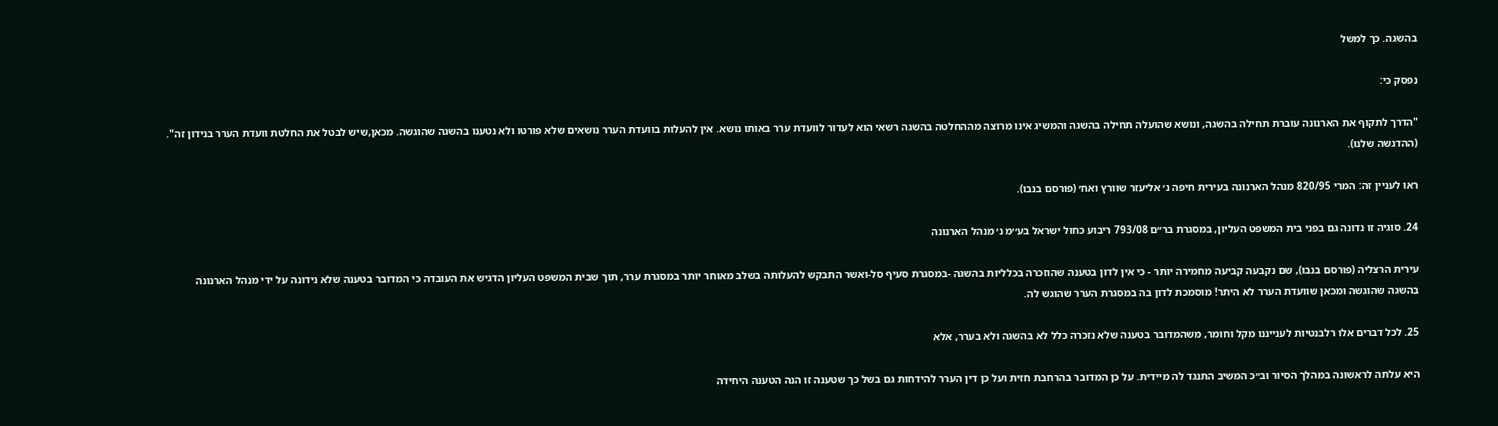בהשגה. כך למשל

נפסק כי:

"הדרך לתקוף את הארנונה עוברת תחילה בהשגה, ונושא שהועלה תחילה בהשגה והמשיג אינו מרוצה מההחלטה בהשגה רשאי הוא לעדור לוועדת ערר באותו נושא. אין להעלות בוועדת הערר נושאים שלא פורטו ולא נטענו בהשגה שהוגשה. מכאן,שיש לבטל את החלטת וועדת הערר בנידון זה". (ההדגשה שלנו).

ראו לעניין זה: המרי 820/95 מנהל הארנונה בעירית חיפה נ׳ אליעזר שוורץ ואח׳ (פורסם בנבו).

24. סוגיה זו נדונה גם בפני בית המשפט העליון, במסגרת בר״ם 793/08 ריבוע כחול ישראל בע׳׳מ נ׳ מנהל הארנונה

עירית הרצליה (פורסם בנבו), שם נקבעה קביעה מחמירה יותר - כי אין לדון בטענה שהוזכרה בכלליות בהשגה -במסגרת סעיף סל-ואשר התבקש להעלותה בשלב מאוחר יותר במסגרת ערר, תוך שבית המשפט העליון הדגיש את העובדה כי המדובר בטענה שלא נידונה על ידי מנהל הארנונה בהשגה שהוגשה ומכאן שוועדת הערר לא היתר! מוסמכת לדון בה במסגרת הערר שהוגש לה.

25. לכל דברים אלו רלבנטיות לענייננו מקל וחומר, משהמדובר בטענה שלא נזכרה כלל לא בהשגה ולא בערר, אלא

היא עלתה לראשונה במהלך הסיור וב״כ המשיב התנגד לה מיידית. על כן המדובר בהרחבת חזית ועל כן דין הערר להידחות גם בשל כך שטענה זו הנה הטענה היחידה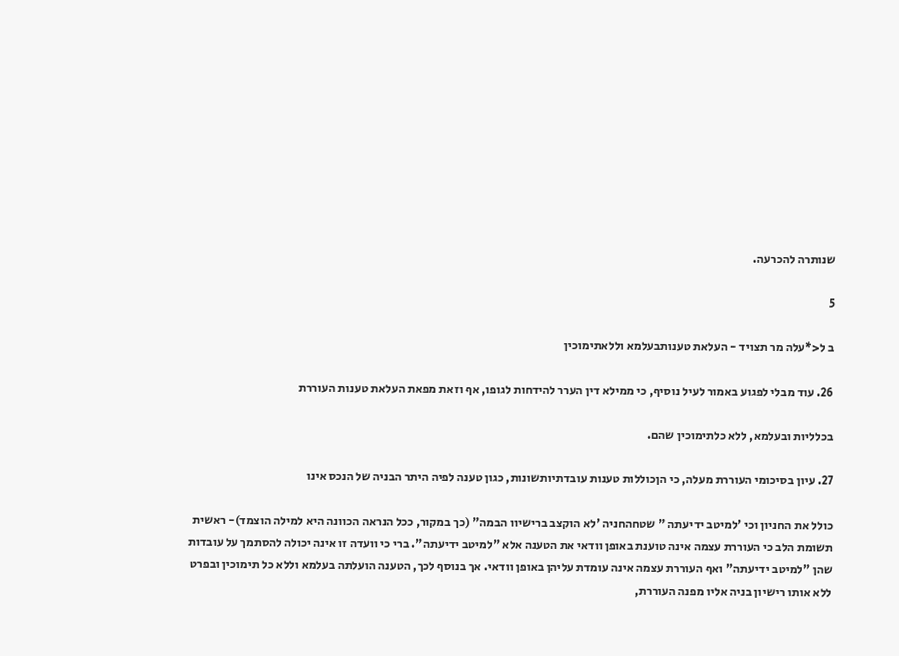שנותרה להכרעה.

5

ב ל<*עלה מר תצויד - העלאת טענותבעלמא וללאתימוכין

26. עוד מבלי לפגוע באמור לעיל נוסיף, כי ממילא דין הערר להידחות לגופו, אף וזאת מפאת העלאת טענות העוררת

בכלליות ובעלמא, ללא כלתימוכין שהם.

27. עיון בסיכומי העוררת מעלה, כי הןכוללות טענות עובדתיותשונות, כגון טענה לפיה היתר הבניה של הנכס אינו

כולל את החניון וכי 'למיטב ידיעתה " שטחהחניה 'לא הוקצב ברישיוו הבמה" (כך במקור, ככל הנראה הכוונה היא למילה הוצמד)- ראשית תשומת הלב כי העוררת עצמה אינה טוענת באופן וודאי את הטענה אלא "למיטב ידיעתה". ברי כי וועדה זו אינה יכולה להסתמך על עובדות שהן "למיטב ידיעתה" ואף העוררת עצמה אינה עומדת עליהן באופן וודאי. אך בנוסף לכך, הטענה הועלתה בעלמא וללא כל תימוכין ובפרט ללא אותו רישיון בניה אליו מפנה העוררת,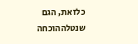כלזאת, הגם שנטלההוכחה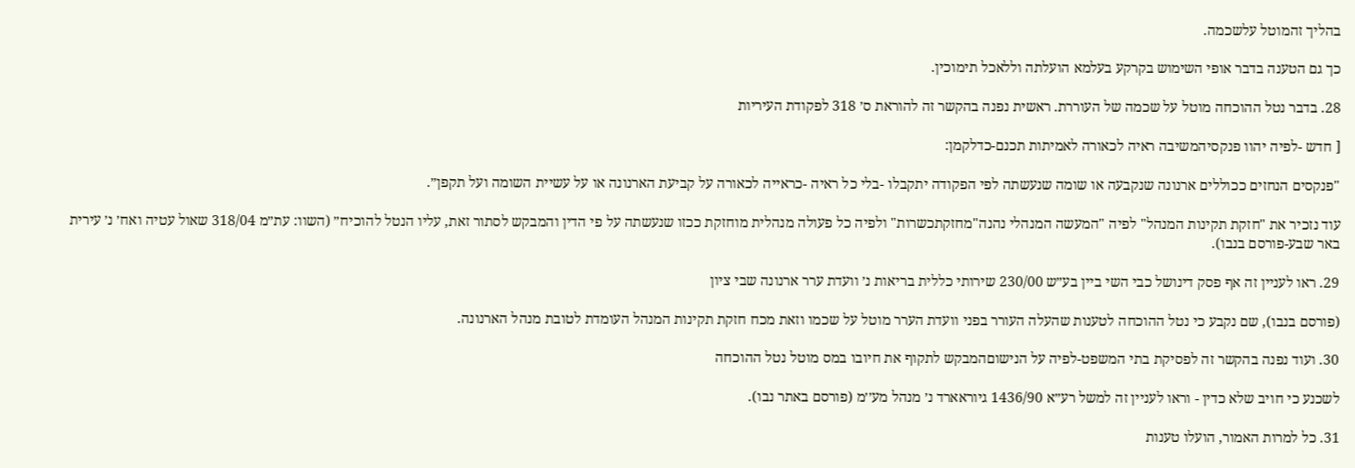בהליך זהמוטל עלשכמה.

כך גם הטענה בדבר אופי השימוש בקרקע בעלמא הועלתה וללאכל תימוכין.

28. בדבר נטל ההוכחה מוטל על שכמה של העוררת. ראשית נפנה בהקשר זה להוראת ס׳ 318 לפקודת העיריות

[ חדש -לפיה יהוו פנקסיהמשיבה ראיה לכאורה לאמיתות תכנם-כדלקמן:

"פנקסים הנחזים ככוללים ארנונה שנקבעה או שומה שנעשתה לפי הפקודה יתקבלו -בלי כל ראיה -כראייה לכאורה על קביעת הארנונה או על עשיית השומה ועל תקפן״.

עוד נזכיר את "חזקת תקינות המנהל" לפיה "המעשה המנהלי נהנה"מחזקתכשרות" ולפיה כל פעולה מנהלית מוחזקת ככזו שנעשתה על פי הדין והמבקש לסתור זאת, עליו הנטל להוכיח״ (השוו: עת״מ 318/04 שאול עטיה ואח׳ נ׳ עירית באר שבע-פורסם בנבו).

29. ראו לעניין זה אף פסק דינושל כבי השי ביין בע״ש 230/00 שירותי כללית בריאות נ׳ וועדת ערר ארנונה שבי ציון

(פורסם בנבו), שם נקבע כי נטל ההוכחה לטענות שהעלה העורר בפני וועדת הערר מוטל על שכמו וזאת מכח חזקת תקינות המנהל העומדת לטובת מנהל הארנונה.

30. ועוד נפנה בהקשר זה לפסיקת בתי המשפט-לפיה על הנישוםהמבקש לתקוף את חיובו במס מוטל נטל ההוכחה

לשכנע כי חויב שלא כדין - וראו לעניין זה למשל רע״א 1436/90 גיוראארד נ׳ מנהל מע׳׳מ (פורסם באתר נבו).

31. כל למרות האמור, הועלו טענות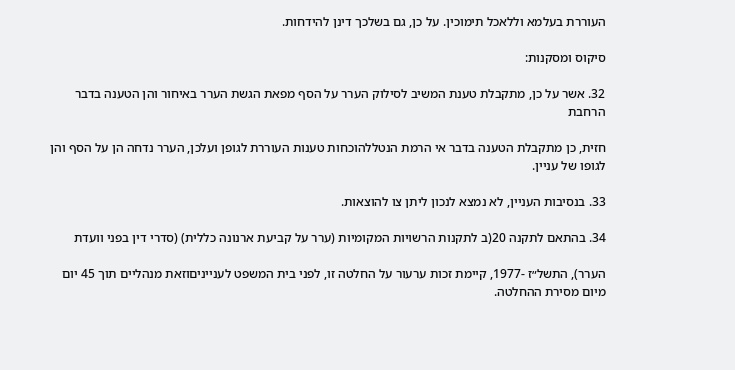העוררת בעלמא וללאכל תימוכין. על כן, גם בשלכך דינן להידחות.

סיקוס ומסקנות:

32. אשר על כן, מתקבלת טענת המשיב לסילוק הערר על הסף מפאת הגשת הערר באיחור והן הטענה בדבר הרחבת

חזית, כן מתקבלת הטענה בדבר אי הרמת הנטללהוכחות טענות העוררת לגופן ועלכן, הערר נדחה הן על הסף והן לגופו של עניין.

33. בנסיבות העניין, לא נמצא לנכון ליתן צו להוצאות.

34. בהתאם לתקנה 20(ב לתקנות הרשויות המקומיות (ערר על קביעת ארנונה כללית) (סדרי דין בפני וועדת

הערר), התשל״ז -1977, קיימת זכות ערעור על החלטה זו, לפני בית המשפט לענייניםוזאת מנהליים תוך 45 יום מיום מסירת ההחלטה.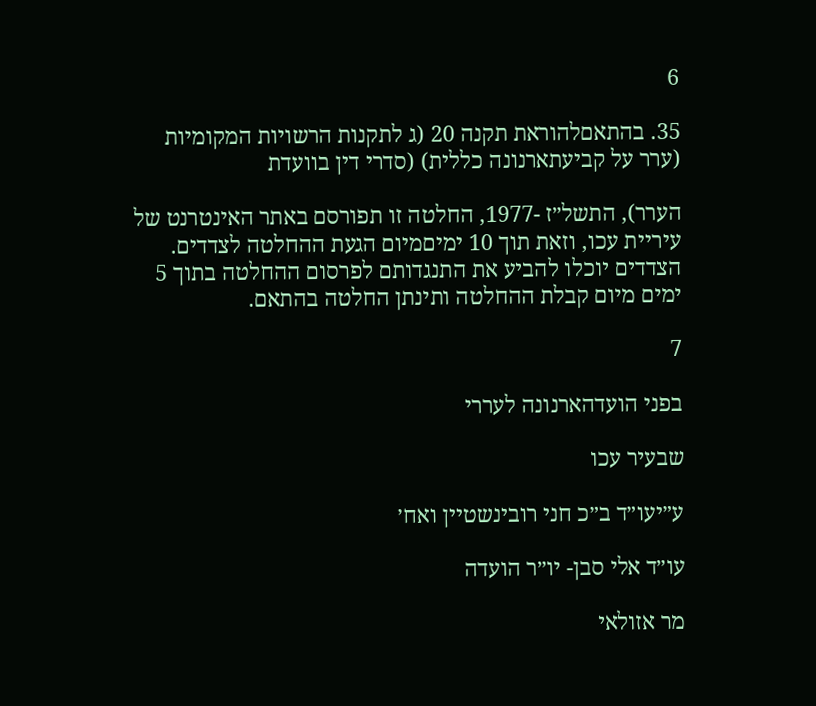6

35. בהתאםלהוראת תקנה 20 (ג לתקנות הרשויות המקומיות (ערר על קביעתארנונה כללית) (סדרי דין בוועדת

הערר), התשל״ז -1977, החלטה זו תפורסם באתר האינטרנט של עיריית עכו, וזאת תוך 10 ימיםמיום הגעת ההחלטה לצדדים. הצדדים יוכלו להביע את התנגדותם לפרסום ההחלטה בתוך 5 ימים מיום קבלת ההחלטה ותינתן החלטה בהתאם.

7

בפני הועדהארנונה לעררי

שבעיר עכו

ע״יעו״ד ב״כ חני רובינשטיין ואח׳

עו״ד אלי סבן- יו״ר הועדה

מר אזולאי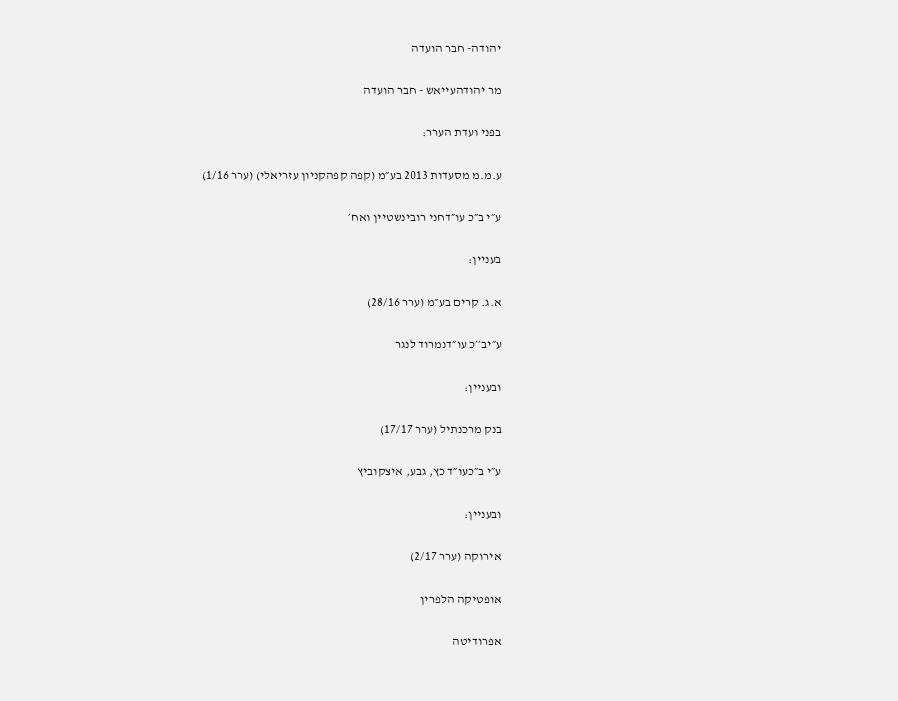יהודה- חבר הועדה

מר יהודהעייאש - חבר הועדה

בפני ועדת הערר:

ע.מ.מ מסעדות 2013 בע״מ (קפה קפהקניון עזריאלי) (ערר 1/16)

ע״י ב״כ עו״דחני רובינשטיין ואח׳

בעניין:

א.ג. קרים בע״מ (ערר 28/16)

ע״יב׳׳כ עו״דנמרוד לנגר

ובעניין:

בנק מרכנתיל (ערר 17/17)

ע״י ב״כעו״ד כץ, גבע, איצקוביץ

ובעניין:

אירוקה (ערר 2/17)

אופטיקה הלפרין

אפרודיטה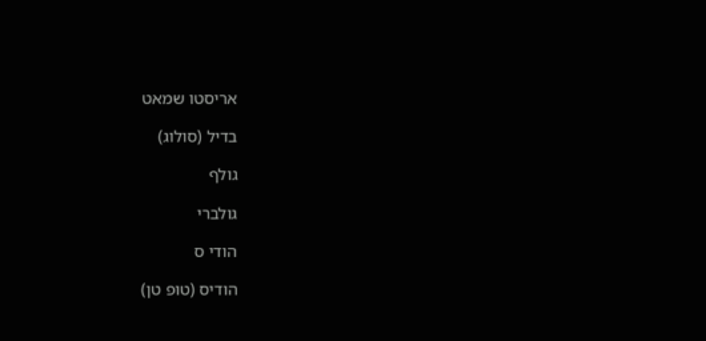אריסטו שמאט

בדיל (סולוג)

גולף

גולברי

הודי ס

הודיס (טופ טן)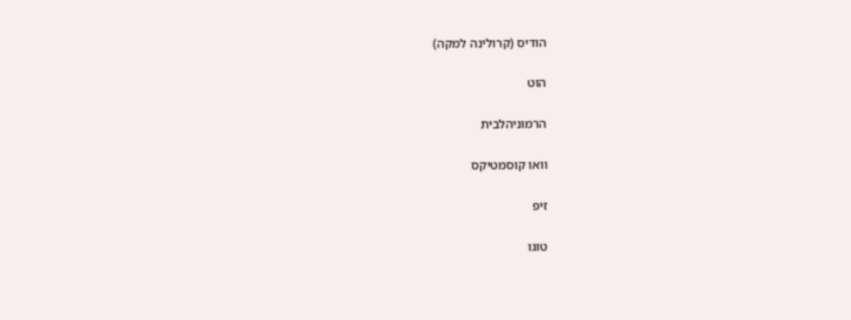הודיס (קרולינה למקה)

הוט

הרמוניהלבית

וואו קוסמטיקס

זיפ

טוגו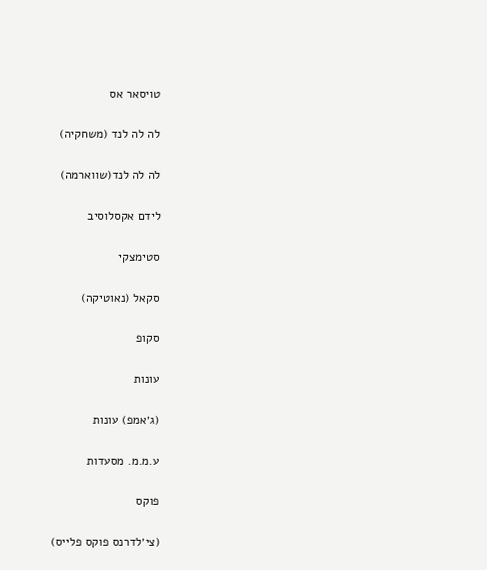טויסאר אס

לה לה לנד (משחקיה)

לה לה לנד(שווארמה)

לידם אקסלוסיב

סטימצקי

סקאל (נאוטיקה)

סקופ

עונות

(ג׳אמפ) עונות

ע.מ.מ. מסעדות

פוקס

(צי׳לדרנס פוקס פלייס)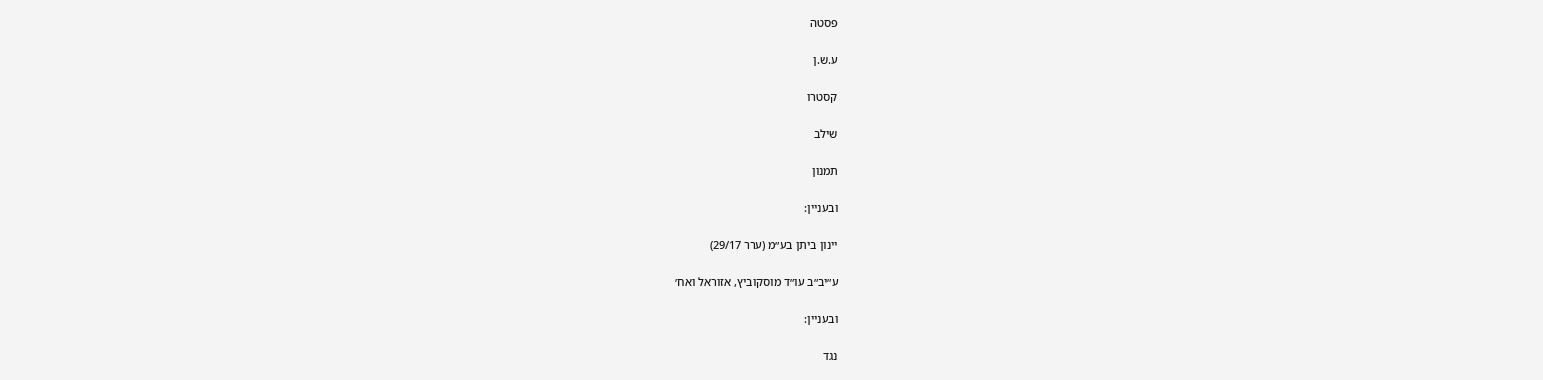פסטה

ע.ש.ן

קסטרו

שילב

תמנון

ובעניין:

יינון ביתן בע״מ (ערר 29/17)

ע״יב״ב עו״ד מוסקוביץ, אזוראל ואח׳

ובעניין:

נגד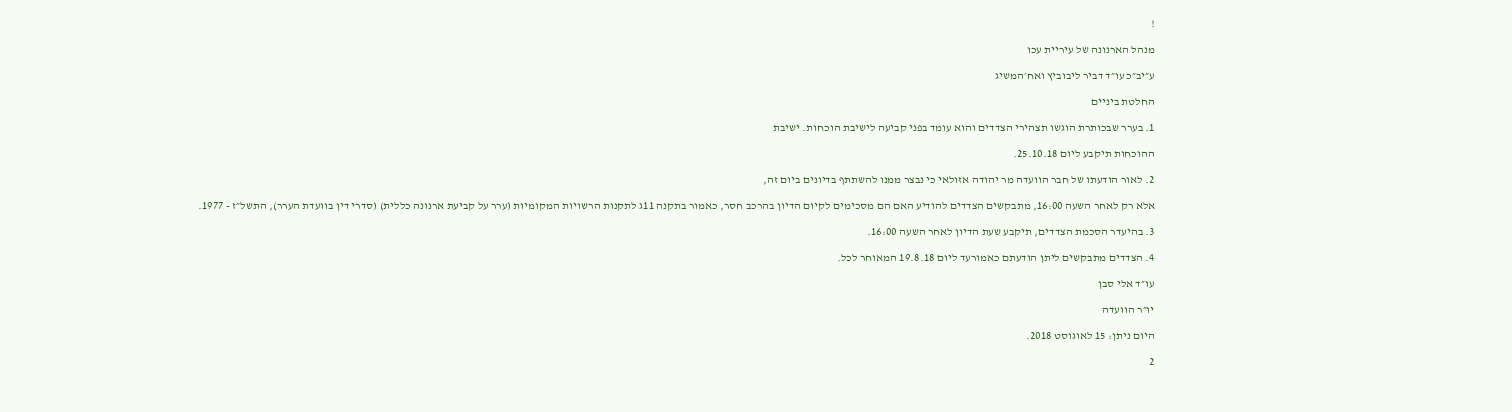!

מנהל הארנונה של עיריית עכו

ע״יב״כ עו״ד דביר ליבוביץ ואח׳המשיג

החלטת ביניים

1. בערר שבכותרת הוגשו תצהירי הצדדים והוא עומד בפני קביעה לישיבת הוכחות. ישיבת

ההוכחות תיקבע ליום 25.10.18.

2. לאור הודעתו של חבר הוועדה מר יהודה אזולאי כי נבצר ממנו להשתתף בדיונים ביום זה,

אלא רק לאחר השעה 16:00, מתבקשים הצדדים להודיע האם הם מסכימים לקיום הדיון בהרכב חסר, כאמור בתקנה 11ג לתקנות הרשויות המקומיות (ערר על קביעת ארנונה כללית) (סדרי דין בוועדת הערר), התשל״ז - 1977.

3. בהיעדר הסכמת הצדדים, תיקבע שעת הדיון לאחר השעה 16:00.

4. הצדדים מתבקשים ליתן הודעתם כאמורעד ליום 19.8.18 המאוחר לכל.

עו״ד אלי סבן

יו״ר הוועדה

היום ניתן: 15 לאוגוסט 2018.

2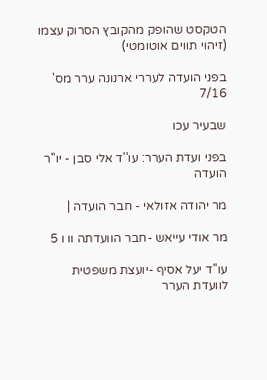הטקסט שהופק מהקובץ הסרוק עצמו (זיהוי תווים אוטומטי)

בפני הועדה לעררי ארנונה ערר מס' 7/16

שבעיר עכו

בפני ועדת הערר: עו''ד אלי סבן - יו''ר הועדה

מר יהודה אזולאי - חבר הועדה |

מר אודי עייאש -חבר הוועדתה וו ו 5

עו''ד יעל אסיף -יועצת משפטית לוועדת הערר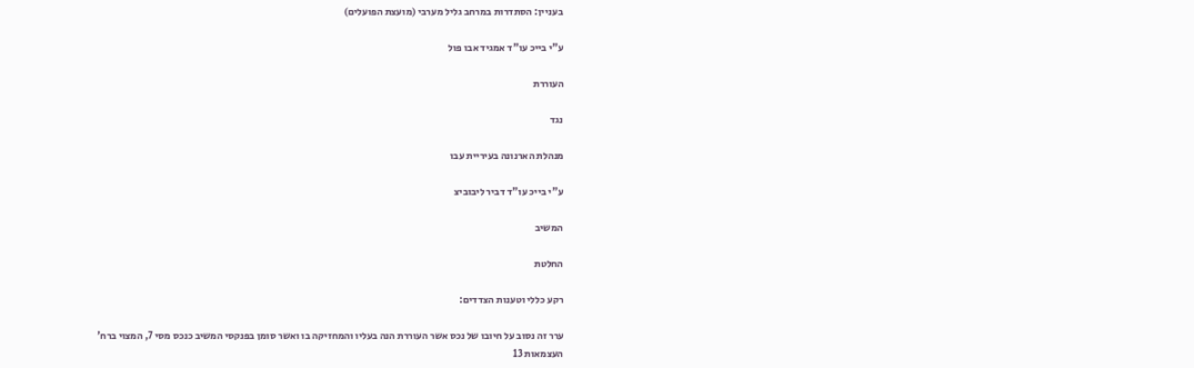בעניין: הסתדרות במרחב גליל מערבי (מועצת הפועלים)

ע"י בייכ עו"ד אמגיד אבו פול

העוררת

נגד

מנהלת הארנונה בעיריית עבו

ע"י בייכ עו"ד דביר ליבוביצ

המשיב

החלטת

רקע כללי וטענות הצדדים:

ערר זה נסוב על חיובו של נכס אשר העוררת הנה בעליו והמחזיקה בו ואשר סומן בפנקסי המשיב כנכס מסי 7, המצוי ברח' העצמאות 13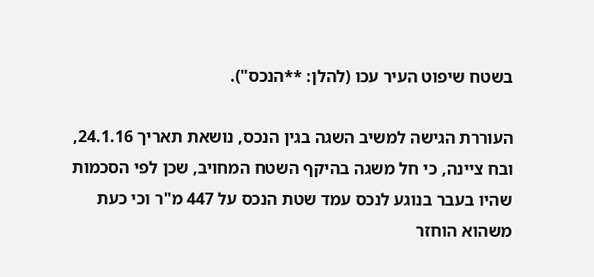בשטח שיפוט העיר עכו (להלן: **הנכס").

העוררת הגישה למשיב השגה בגין הנכס, נושאת תאריך 24.1.16, ובח ציינה, כי חל משגה בהיקף השטח המחויב, שכן לפי הסכמות שהיו בעבר בנוגע לנכס עמד שטת הנכס על 447 מ"ר וכי כעת משהוא הוחזר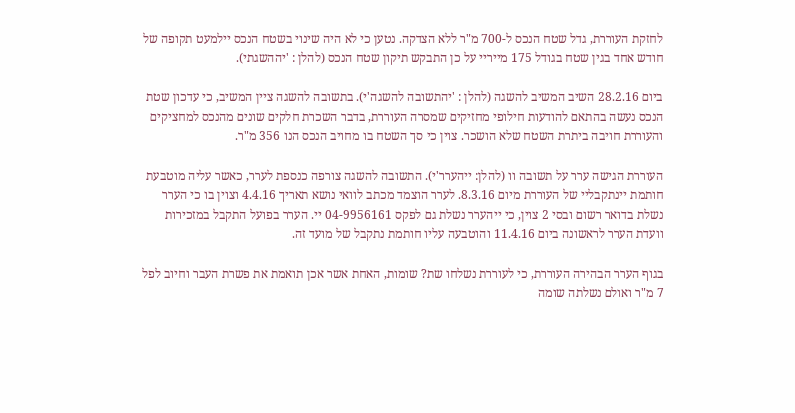לחזקת העוררת, גדל שטח הנכס ל-700 מ"ר ללא הצדקה. נטען כי לא היה שינוי בשטח הנכס יילמעט תקופה של חודש אחד בגין שטח בגודל 175 מייריי על כן התבקש תיקון שטח הנכס (להלן : 'יההשגתי).

ביום 28.2.16 השיב המשיב להשגה (להלן : 'יהתשובה להשגה'י). בתשובה להשגה ציין המשיב, כי עדכון שטת הנכס נעשה בהתאם להודעות חילופי מחזיקים שמסרה העוררת, בדבר השכרת חלקים שונים מהנכס למחציקים והעוררת חויבה ביתרת השטח שלא הושכר. צוין כי סך השטח בו מחויב הנכס הנו 356 מ"ר.

העוררת הגישה ערר על תשובה וו (להלן: ייהערר'י). התשובה להשגה צורפה כנספת לערר, כאשר עליה מוטבעת חותמת יינתקבליי של העוררת מיום 8.3.16. לערר הוצמד מכתב לוואי נושא תאריך 4.4.16 וצוין בו כי הערר נשלת בדואר רשום ובסי 2 צוין, כי ייהערר נשלת גם לפקס 04-9956161 יי. הערר בפועל התקבל במזכירות וועדת הערר לראשונה ביום 11.4.16 והוטבעה עליו חותמת נתקבל של מועד זה.

בגוף הערר הבהירה העוררת, כי לעוררת נשלחו שת? שומות, האחת אשר אכן תואמת את פשרת העבר וחיוב לפל 7 מ"ר ואולם נשלתה שומה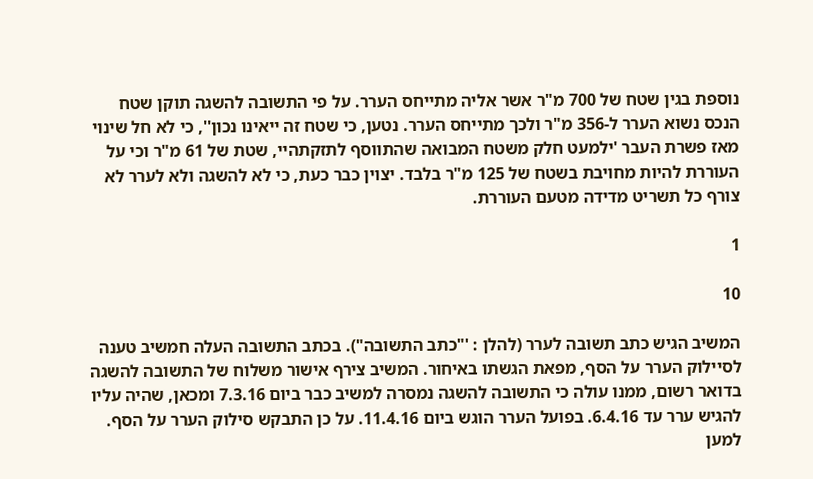נוספת בגין שטח של 700 מ"ר אשר אליה מתייחס הערר. על פי התשובה להשגה תוקן שטח הנכס נשוא הערר ל-356 מ"ר ולכך מתייחס הערר. נטען, כי שטח זה ייאינו נכון'', כי לא חל שינוי מאז פשרת העבר 'ילמעט חלק משטח המבואה שהתווסף לתזקתהיי, שטת של 61 מ"ר וכי על העוררת להיות מחויבת בשטח של 125 מ"ר בלבד. יצוין כבר כעת, כי לא להשגה ולא לערר לא צורף כל תשריט מדידה מטעם העוררת.

1

10

המשיב הגיש כתב תשובה לערר (להלן : '"כתב התשובה"). בכתב התשובה העלה חמשיב טענה לסיילוק הערר על הסף, מפאת הגשתו באיחור. המשיב צירף אישור משלוח של התשובה להשגה בדואר רשום, ממנו עולה כי התשובה להשגה נמסרה למשיב כבר ביום 7.3.16 ומכאן, שהיה עליו להגיש ערר עד 6.4.16. בפועל הערר הוגש ביום 11.4.16. על כן התבקש סילוק הערר על הסף. למען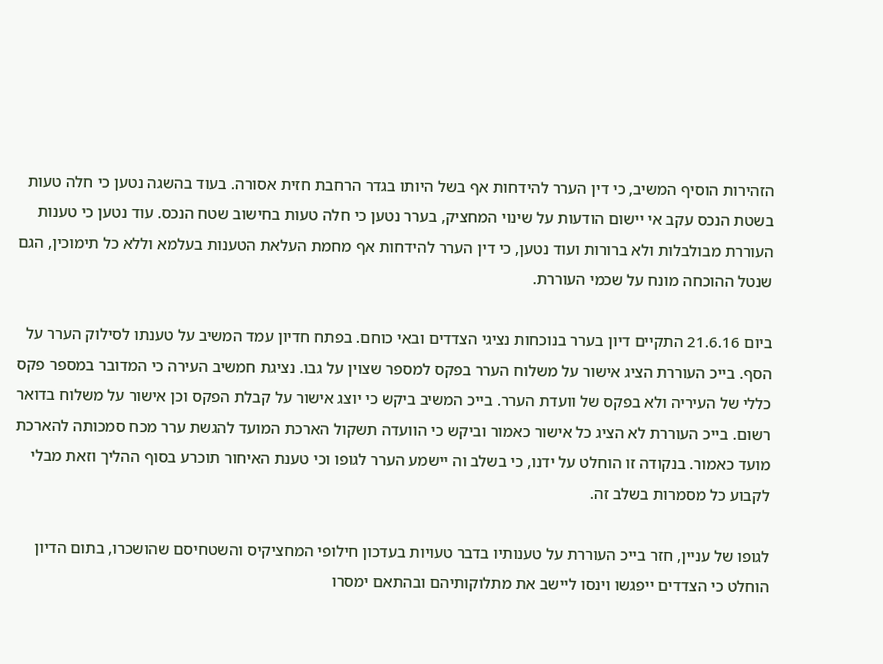הזהירות הוסיף המשיב, כי דין הערר להידחות אף בשל היותו בגדר הרחבת חזית אסורה. בעוד בהשגה נטען כי חלה טעות בשטת הנכס עקב אי יישום הודעות על שינוי המחציק, בערר נטען כי חלה טעות בחישוב שטח הנכס. עוד נטען כי טענות העוררת מבולבלות ולא ברורות ועוד נטען, כי דין הערר להידחות אף מחמת העלאת הטענות בעלמא וללא כל תימוכין, הגם שנטל ההוכחה מונח על שכמי העוררת.

ביום 21.6.16 התקיים דיון בערר בנוכחות נציגי הצדדים ובאי כוחם. בפתח חדיון עמד המשיב על טענתו לסילוק הערר על הסף. בייכ העוררת הציג אישור על משלוח הערר בפקס למספר שצוין על גבו. נציגת חמשיב העירה כי המדובר במספר פקס כללי של העיריה ולא בפקס של וועדת הערר. בייכ המשיב ביקש כי יוצג אישור על קבלת הפקס וכן אישור על משלוח בדואר רשום. בייכ העוררת לא הציג כל אישור כאמור וביקש כי הוועדה תשקול הארכת המועד להגשת ערר מכח סמכותה להארכת מועד כאמור. בנקודה זו הוחלט על ידנו, כי בשלב וה יישמע הערר לגופו וכי טענת האיחור תוכרע בסוף ההליך וזאת מבלי לקבוע כל מסמרות בשלב זה.

לגופו של עניין, חזר בייכ העוררת על טענותיו בדבר טעויות בעדכון חילופי המחציקיס והשטחיסם שהושכרו, בתום הדיון הוחלט כי הצדדים ייפגשו וינסו ליישב את מתלוקותיהם ובהתאם ימסרו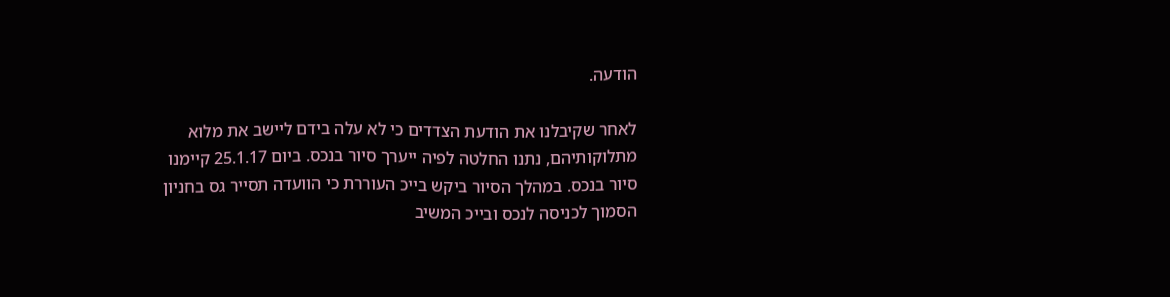הודעה.

לאחר שקיבלנו את הודעת הצדדים כי לא עלה בידם ליישב את מלוא מתלוקותיהם, נתנו החלטה לפיה ייערך סיור בנכס. ביום 25.1.17 קיימנו סיור בנכס. במהלך הסיור ביקש בייכ העוררת כי הוועדה תסייר גס בחניון הסמוך לכניסה לנכס ובייכ המשיב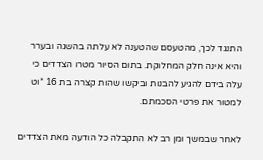התנגד לכך, מהטעסם שהטענה לא עלתה בהשגה ובערר והיא אינה חלק המחלוקת. בתום הסיור מטרו הצדדים כי עלה בידם להגיע להבנות וביקשו שהות קצרה בת 16 *וט למטור את פרטי הסכמתם.

לאחר שבמשך ומן רב לא התקבלה כל הודעה מאת הצדדים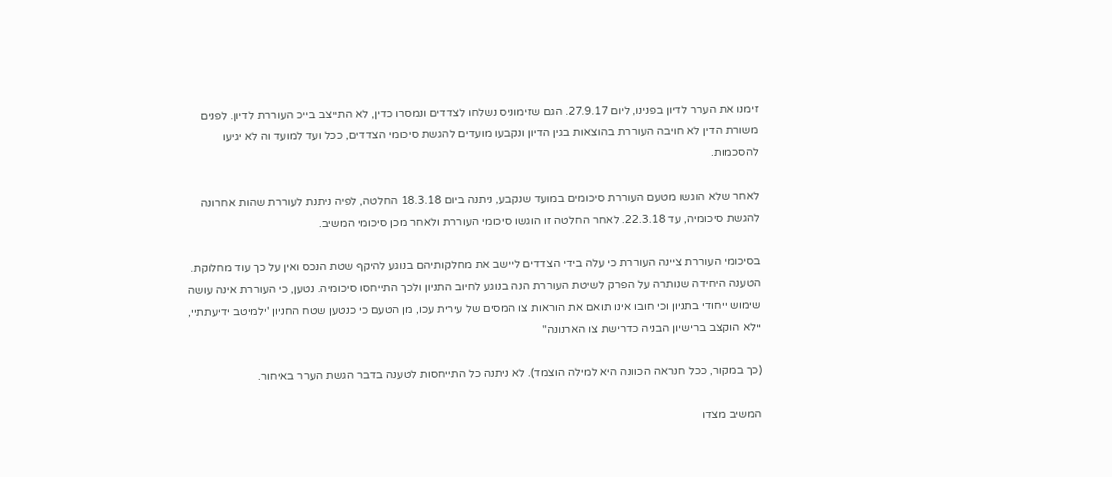זימנו את הערר לדיון בפנינו, ליום 27.9.17. הגם שזימוניס נשלחו לצדדים ונמסרו כדין, לא התייצב בייכ העוררת לדיון. לפנים משורת הדין לא חויבה העוררת בהוצאות בגין הדיון ונקבעו מועדים להגשת סיכומי הצדדים, ככל ועד למועד וה לא יגיעו להסכמות.

לאחר שלא הוגשו מטעם העוררת סיכומים במועד שנקבע, ניתנה ביום 18.3.18 החלטה, לפיה ניתנת לעוררת שהות אחרונה להגשת סיכומיה, עד 22.3.18. לאחר החלטה זו הוגשו סיכומי העוררת ולאחר מכן סיכומי המשיב.

בסיכומי העוררת ציינה העוררת כי עלה בידי הצדדים ליישב את מחלקותיהם בנוגע להיקף שטת הנכס ואין על כך עוד מחלוקת. הטענה היחידה שנותרה על הפרק לשיטת העוררת הנה בנוגע לחיוב התניון ולכך התייחסו סיכומיה. נטען, כי העוררת אינה עושה שימוש ייחודי בתניון וכי חובו אינו תואם את הוראות צו המסים של עירית עכו, מן הטעם כי כנטען שטח החניון 'ילמיטב ידיעתתיי, יילא הוקצב ברישיון הבניה כדרישת צו הארנונה"

(כך במקור, ככל חנראה הכוונה היא למילה הוצמד). לא ניתנה כל התייחסות לטענה בדבר הגשת הערר באיחור.

המשיב מצדו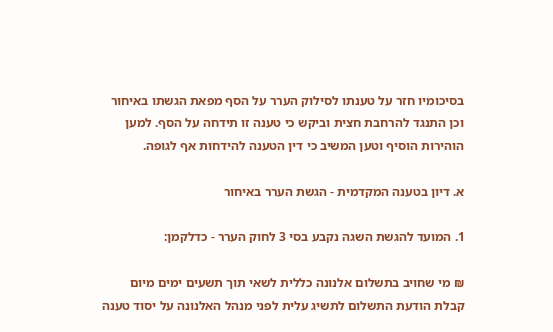בסיכומיו חזר על טענתו לסילוק הערר על הסף מפאת הגשתו באיחור וכן התנגד להרחבת חצית וביקש כי טענה זו תידחה על הסף. למען הוהירות הוסיף וטען המשיב כי דין הטענה להידחות אף לגופה.

א. דיון בטענה המקדמית - הגשת הערר באיחור

1. המועד להגשת השגה נקבע בסי 3 לחוק הערר - כדלקמן:

₪ מי שחויב בתשלום אלנונה כללית לשאי תוך תשעים ימים מיום קבלת הודעת התשלום לתשיג עלית לפני מנהל האלנונה על יסוד טענה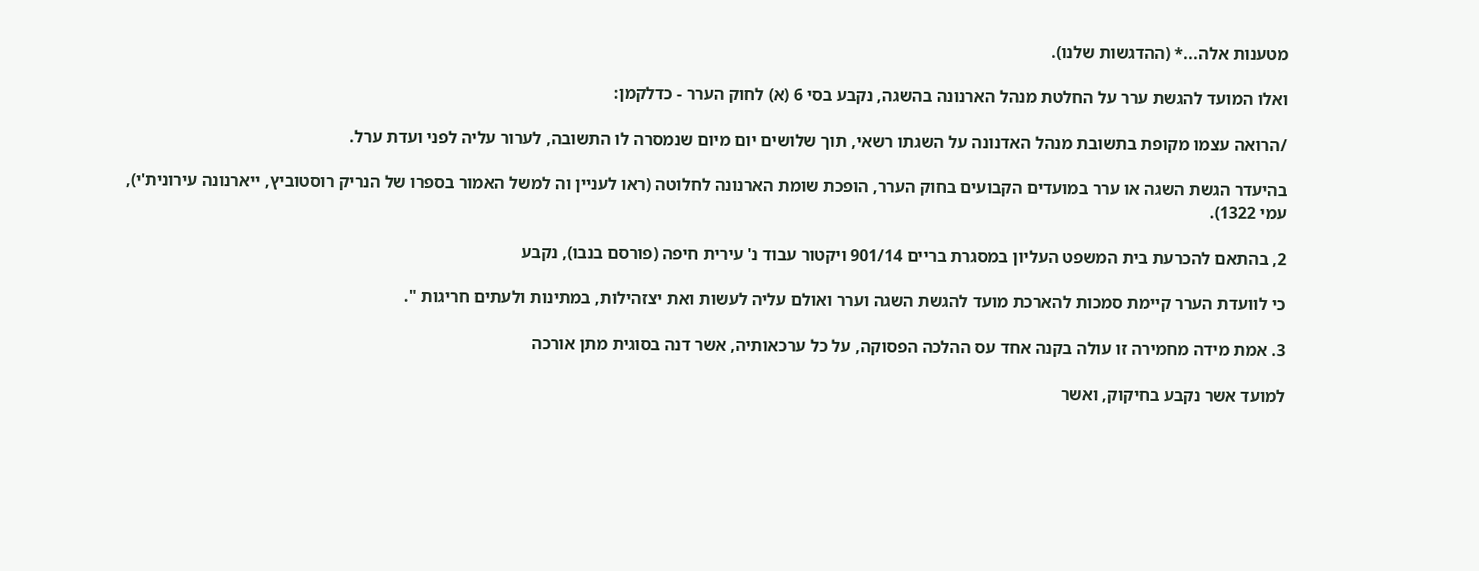מטענות אלה...* (ההדגשות שלנו).

ואלו המועד להגשת ערר על החלטת מנהל הארנונה בהשגה, נקבע בסי 6 (א) לחוק הערר - כדלקמן:

/הרואה עצמו מקופת בתשובת מנהל האדנונה על השגתו רשאי, תוך שלושים יום מיום שנמסרה לו התשובה, לערור עליה לפני ועדת ערל.

בהיעדר הגשת השגה או ערר במועדים הקבועים בחוק הערר, הופכת שומת הארנונה לחלוטה (ראו לעניין וה למשל האמור בספרו של הנריק רוסטוביץ, ייארנונה עירונית'י), עמי 1322).

2, בהתאם להכרעת בית המשפט העליון במסגרת בריים 901/14 ויקטור עבוד נ' עירית חיפה (פורסם בנבו), נקבע

כי לוועדת הערר קיימת סמכות להארכת מועד להגשת השגה וערר ואולם עליה לעשות ואת יצזהילות, במתינות ולעתים חריגות ".

3. אמת מידה מחמירה זו עולה בקנה אחד עס ההלכה הפסוקה, על כל ערכאותיה, אשר דנה בסוגית מתן אורכה

למועד אשר נקבע בחיקוק, ואשר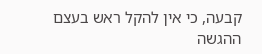קבעה, כי אין להקל ראש בעצם ההגשה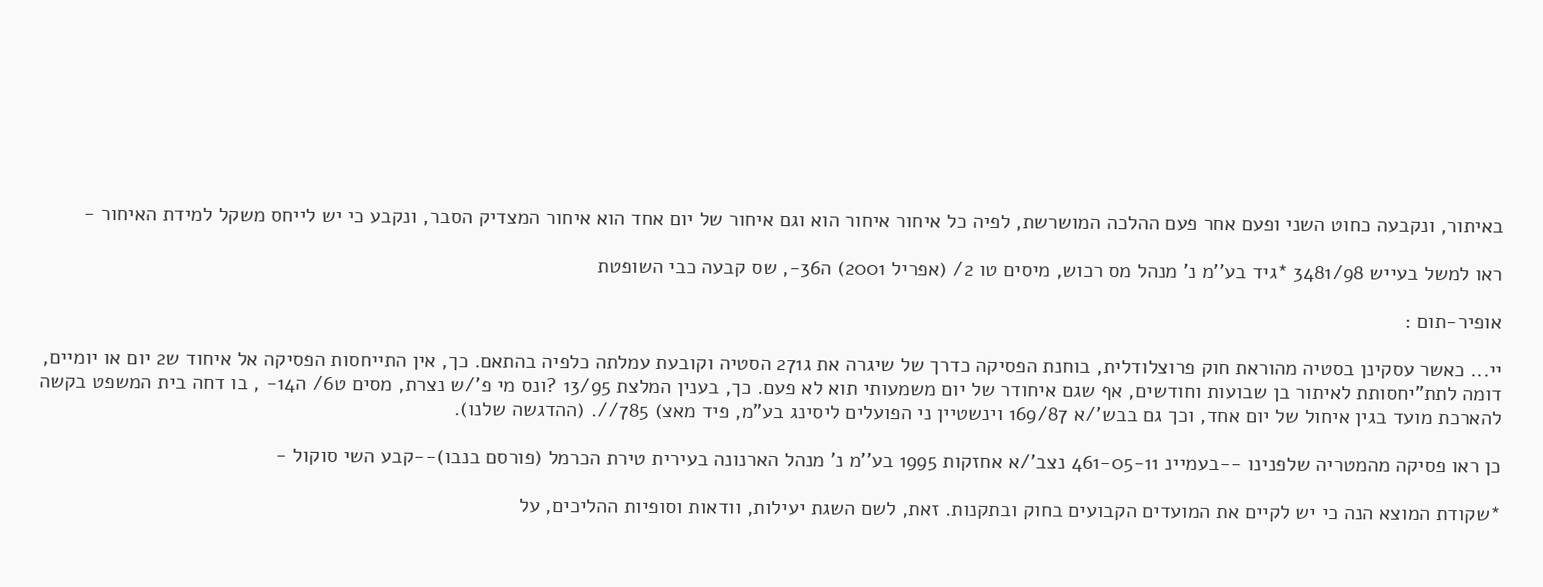באיתור, ונקבעה כחוט השני ופעם אחר פעם ההלכה המושרשת, לפיה כל איחור איחור הוא וגם איחור של יום אחד הוא איחור המצדיק הסבר, ונקבע כי יש לייחס משקל למידת האיחור -

ראו למשל בעייש 3481/98 *גיד בע''מ נ' מנהל מס רכוש, מיסים טו 2/ (אפריל 2001) ה36-, שס קבעה כבי השופטת

אופיר-תום :

יי... כאשר עסקינן בסטיה מהוראת חוק פרוצלודלית, בוחנת הפסיקה כדרך של שיגרה את ג271 הסטיה וקובעת עמלתה כלפיה בהתאם. כך, אין התייחסות הפסיקה אל איחוד ש2 יום או יומיים, דומה לתת"יחסותת לאיתור בן שבועות וחודשים, אף שגם איחודר של יום משמעותי תוא לא פעם. כך, בענין המלצת 13/95 ?ונס מי פ'/ש נצרת, מסים ט6/ ה14- , בו דחה בית המשפט בקשה להארכת מועד בגין איחול של יום אחד, וכך גם בבש'/א 169/87 וינשטיין ני הפועלים ליסינג בע"מ, פיד מאצ) 785//. (ההדגשה שלנו).

כן ראו פסיקה מהמטריה שלפנינו --בעמיינ 461-05-11 נצב'/א אחזקות 1995 בע''מ נ' מנהל הארנונה בעירית טירת הכרמל (פורסם בנבו)--קבע השי סוקול -

*שקודת המוצא הנה כי יש לקיים את המועדים הקבועים בחוק ובתקנות. זאת, לשם השגת יעילות, וודאות וסופיות ההליכים, על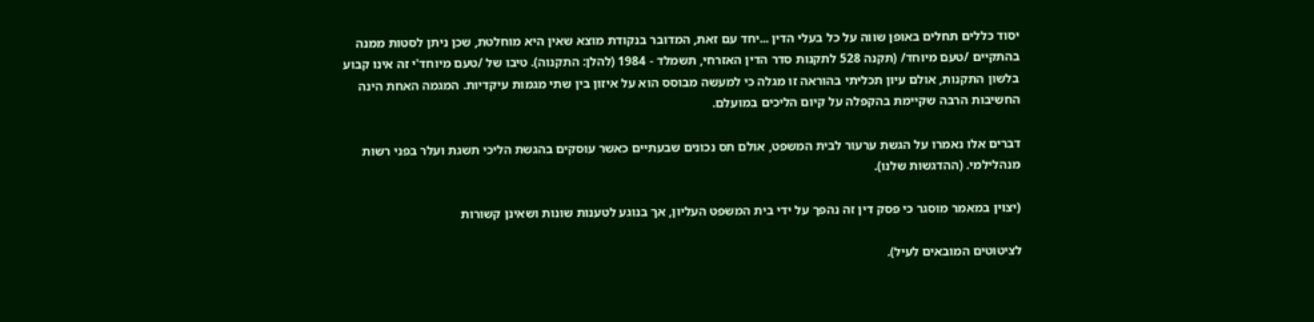יסוד כללים תחלים באופן שווה על כל בעלי הדין ...יחד עם זאת, המדובר בנקודת מוצא שאין היא מוחלטת, שכן ניתן לסטות ממנה בהתקיים /טעם מיוחד/ (תקנה 528 לתקנות סדר הדין האזרחי, תשמלד - 1984 (להלן: התקנוה). טיבו של /טעם מיוחד'י זה אינו קבוע בלשון התקנות, אולם עיון תכליתי בהוראה זו מגלה כי למעשה מבוסס הוא על איזון בין שתי מגמות עיקדיות. המגמה האחת הינה החשיבות הרבה שקיימת בהקפלה על קיום הליכים במועלם.

דברים אלו נאמרו על הגשת ערעור לבית המשפט, אולם תס נכונים שבעתיים כאשר עוסקים בהגשת הליכי תשגת ועלר בפני רשות מנהלילמי. (ההדגשות שלנו).

(יצוין במאמר מוסגר כי פסק דין זה נהפך על ידי בית המשפט העליון, אך בנוגע לטענות שונות ושאינן קשורות

לציטוטים המובאים לעיל).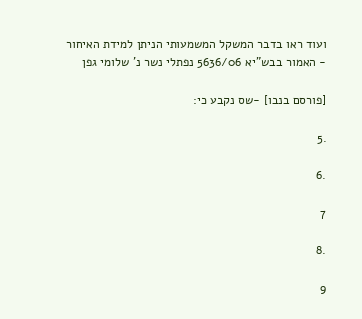ועוד ראו בדבר המשקל המשמעותי הניתן למידת האיחור - האמור בבש"יא 5636/06 נפתלי נשר נ' שלומי גפן

[פורסם בנבו] -שס נקבע כי:

.5

.6

7

.8

9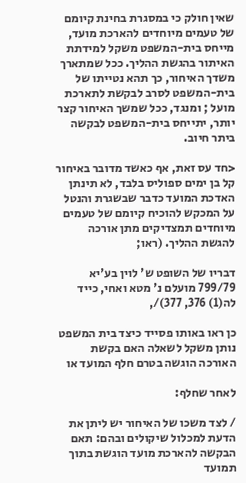שאין חולק כי במסגרת בחינת קיומם של טעמים מיוחדים להארכת מועד, מייחס בית-המשפט משקל למידתת האיתור בהגשת ההליך. ככל שמתארך משדך האיחור, כך תהא נטייתו של בית-המשפט לסרב לבקשת לתארכת מועל ; ומנגד, ככל שמשך האיחור קצר יותר, יתייחס בית-המשפט לבקשה ביתר חיוב.

<חד עס זאת, אף כאשד מדובר באיחור קל בן ימים ספוליס בלבד, לא תינתן האדכת המועד כדבר שבשגרת והנטל על המכקש להוכיח קיומם של טעמים מיוחדים תמצדיקים מתן אורכה להגשת ההליך. (ראו;

דבריו של השופט ש' לוין בע'יא 799/79 מועלם נ' מטא ואחי, כייד לה(1) 376, 377)/,

כן ראו באותו פסייד כיצד בית המשפט נותן משקל לשאלה האם בקשת האורכה הוגשה בטרם חלף המועד או

לאחר שחלף:

/ לצד משכו של האיחור יש ליתן את הדעת למכלול שיקולים ובהם: תאם הבקשה להארכת מועד הוגשת בתוך תמועד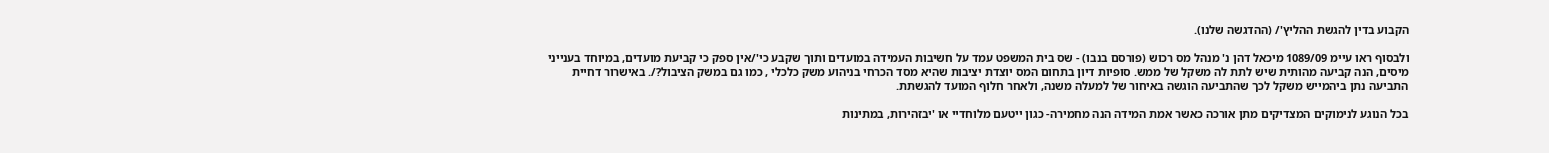הקבוע בדין להגשת ההליץ'/ (ההדגשה שלנו).

ולבסוף ראו עיימ 1089/09 מיכאל דהן נ' מנהל מס רכוש (פורסם בנבו) - שס בית המשפט עמד על חשיבות העמידה במועדים ותוך שקבע כי'/אין ספק כי קביעת מועדים, במיוחד בענייני מיסים, הנה קביעה מהותית שיש לתת לה משקל של ממש. סופיות דיון בתחום המס יוצדת יציבות שהיא מסד הכרחי בניהוע משק כלכלי , כמו גם במשק הציבול?/. באישרור דחיית התביעה נתן ביהמייש משקל לכך שהתביעה הוגשה באיחור של למעלה משנה, ולאחר חלוף המועד להגשתת.

בכל הנוגע לנימוקים המצדיקים מתן אורכה כאשר אמת המידה הנה מחמירה- כגון ייטעם מלוחדיי או 'יבזהירות, במתינות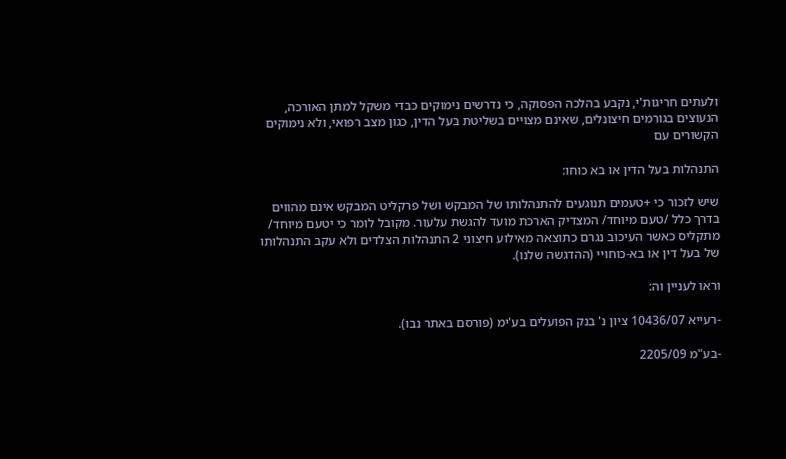ולעתים חריגות'י, נקבע בהלכה הפסוקה, כי נדרשים נימוקים כבדי משקל למתן האורכה, הנעוצים בגורמים חיצונלים, שאינם מצויים בשליטת בעל הדין, כגון מצב רפואי, ולא נימוקים הקשורים עם

התנהלות בעל הדין או בא כוחו:

שיש לזכור כי +טעמים תנוגעים להתנהלותו של המבקש ושל פרקליט המבקש אינם מהווים בדרך כלל /טעם מיוחד/ המצדיק הארכת מועד להגשת עלעור. מקובל לומר כי יטעם מיוחד/ מתקליס כאשר העיכוב נגרם כתוצאה מאילוע חיצוני 2 התנהלות הצלדים ולא עקב התנהלותו של בעל דין או בא-כוחויי (ההדגשה שלנו).

וראו לעניין וה:

-רעייא 10436/07 ציון נ' בנק הפועלים בע'ימ (פורסם באתר נבו).

-בע"מ 2205/09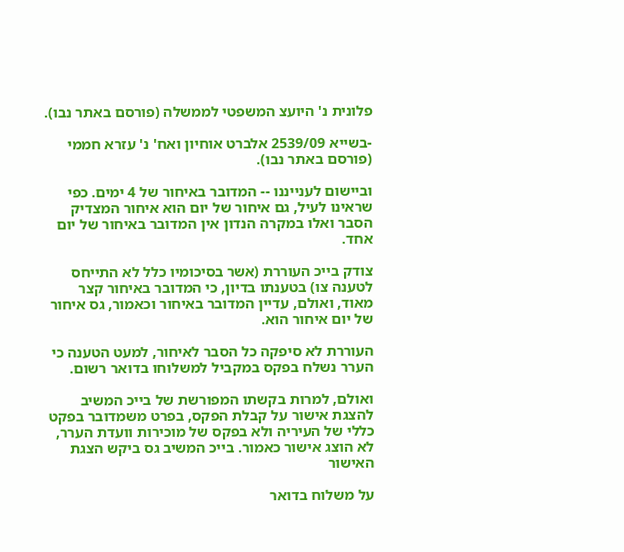פלונית נ' היועצ המשפטי לממשלה (פורסם באתר נבו).

-בשייא 2539/09 אלברט אוחיון ואח' נ' עזרא חממי (פורסם באתר נבו).

וביישום לענייננו -- המדובר באיחור של 4 ימים. כפי שראינו לעיל, גם איחור של יום הוא איחור המצדיק הסבר ואלו במקרה הנדון אין המדובר באיחור של יום אחד.

צודק בייכ העוררת (אשר בסיכומיו כלל לא התייחס לטענה צו) בטענתו בדיון, כי המדובר באיחור קצר מאוד, ואולם, עדיין המדובר באיחור וכאמור, גס איחור של יום איחור הוא.

העוררת לא סיפקה כל הסבר לאיחור, למעט הטענה כי הערר נשלח בפקס במקביל למשלוחו בדואר רשום.

ואולם, למרות בקשתו המפורשת של בייכ המשיב להצגת אישור על קבלת הפקס, בפרט משמדובר בפקט כללי של העיריה ולא בפקס של מוכירות וועדת הערר, לא הוצג אישור כאמור. בייכ המשיב גס ביקש הצגת האישור

על משלוח בדואר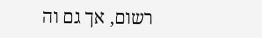רשום, אך גם וה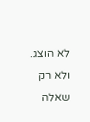לא הוצג. ולא רק שאלה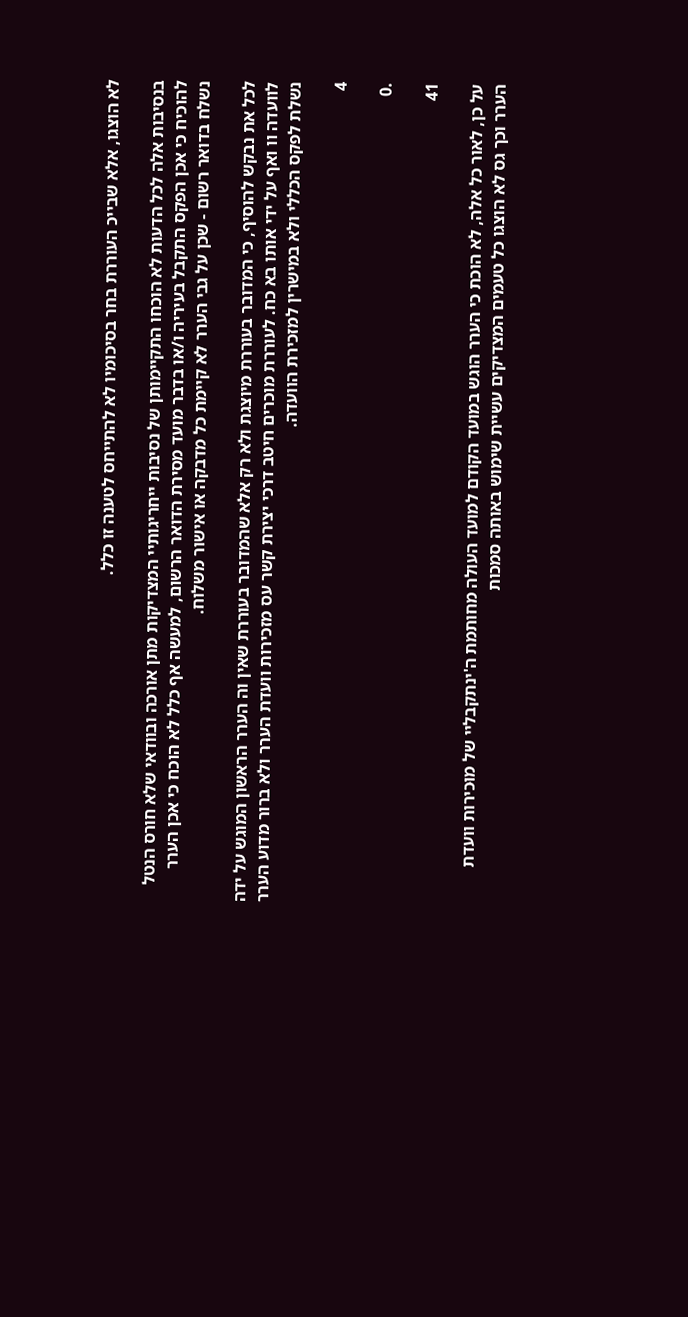לא הוצגו, אלא שבייכ העוררת בחר בסיכומיו לא להתייחס לטענה זו כלל.

בנסיבות אלה לכל הדעות לא הוכחו התקיימותן של נסיבות ייחריגותיי המצדיקות מתן אורכה ובוודאי שלא חורס הנטל להוכיח כי אכן הפקס התקבל בעיריה ו/או בדבר מועד מסירת הדואר הרשום, למעשה אף כלל לא הוכח כי אכן הערר נשלח בדואר רשום - שכן על גבי הערר לא קיימת כל מדבקה או אישור משלוח.

לכל את נבקש להוסיף, כי המדובר בעוררת מיוצגת ולא רק אלא שהמדובר בעוררת שאין וה הערר הראשון המוגש על ידה לוועדה וו ואף על ידי אותו בא כח. לעוררת מוכרים חיטב דרכי יצירת קשר עס מזכירות וועדת הערר ולא ברור מדוע הערר נשלת לפקס הכללי ולא במישרין למזכירת הוועדה.

4

.0

41

על כן, לאור כל אלה, לא הוכת כי הערר הוגש במועד הקודם למועד העולה מחותמת ה'ינתקבליי של מוּכירות וועדת הערר וכך גס לא הוצגו כל טעמים המצדיקים עשיית שימוש באותה סמכות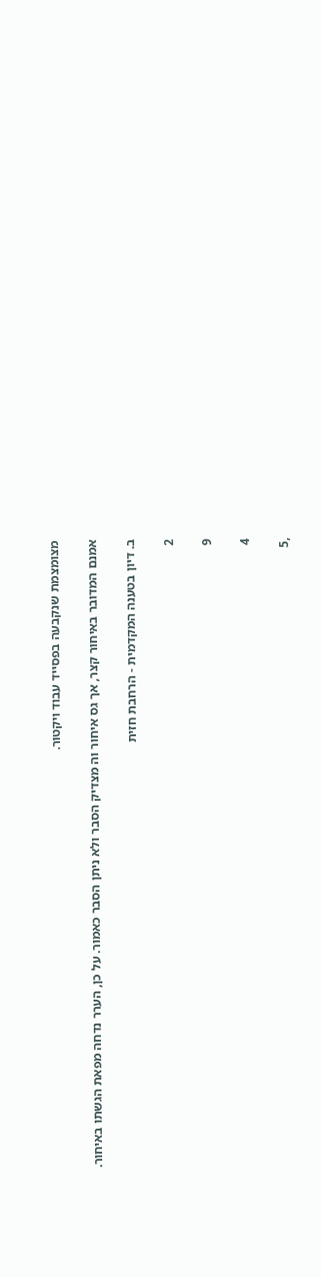מצומצמת שנקבעה בפסייד עבוד ויקטור.

אמנם המדובר באיחור קצר, אך גס איחור וה מצדיק הסבר ולא ניתן הסבר כאמור. על כן, הערר נדחה מפאת הגשתו באיחור.

ב. דיון בטענה המקדמית - הרחבת חזית

2

9

4

,5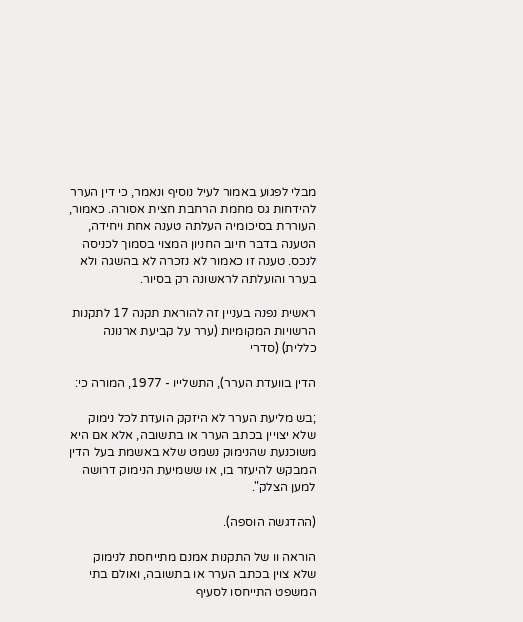מבלי לפגוע באמור לעיל נוסיף ונאמר, כי דין הערר להידחות גס מחמת הרחבת חצית אסורה. כאמור, העוררת בסיכומיה העלתה טענה אחת ויחידה, הטענה בדבר חיוב החניון המצוי בסמוך לכניסה לנכס. טענה זו כאמור לא נזכרה לא בהשגה ולא בערר והועלתה לראשונה רק בסיור.

ראשית נפנה בעניין זה להוראת תקנה 17 לתקנות הרשויות המקומיות (ערר על קביעת ארנונה כללית) (סדרי

הדין בוועדת הערר), התשלייו - 1977, המורה כי:

;בש מליעת הערר לא היזקק הועדת לכל נימוק שלא יצויין בכתב הערר או בתשובה, אלא אם היא משוכנעת שהנימוק נשמט שלא באשמת בעל הדין המבקש להיעזר בו, או ששמיעת הנימוק דרושה למען הצלק".

(ההדגשה הוספה).

הוראה וו של התקנות אמנם מתייחסת לנימוק שלא צוין בכתב הערר או בתשובה, ואולם בתי המשפט התייחסו לסעיף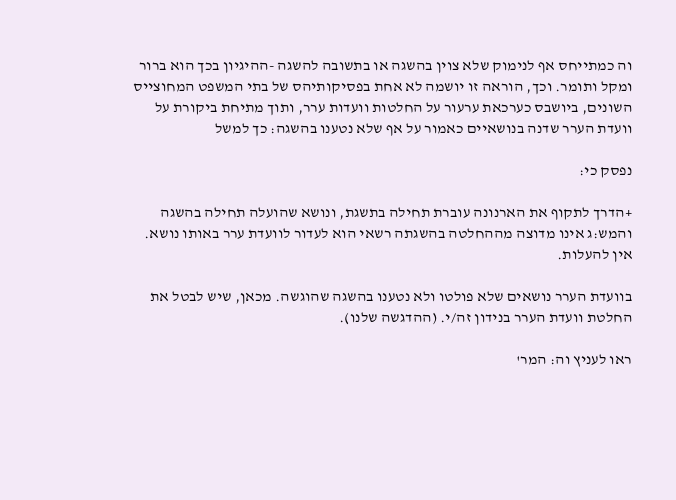וה כמתייחס אף לנימוק שלא צוין בהשגה או בתשובה להשגה -ההיגיון בכך הוא ברור ומקל ותומר. וכך, הוראה זו יושמה לא אחת בפסיקותיהס של בתי המשפט המחוצייס השונים, ביושבס כערכאת ערעור על החלטות וועדות ערר, ותוך מתיחת ביקורת על וועדת הערר שדנה בנושאיים כאמור על אף שלא נטענו בהשגה: כך למשל

נפסק כי:

+הדרך לתקוף את הארנונה עוברת תחילה בתשגת, ונושא שהועלה תחילה בהשגה והמש:ג אינו מדוצה מההחלטה בהשגתה רשאי הוא לעדור לוועדת ערר באותו נושא. אין להעלות.

בוועדת הערר נושאים שלא פולטו ולא נטענו בהשגה שהוגשה. מכאן, שיש לבטל את החלטת וועדת הערר בנידון זה/י. (ההדגשה שלנו).

ראו לעניץ וה: המר'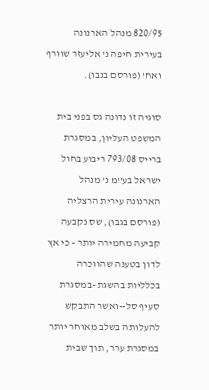820/95 מנהל הארנונה בעירית חיפה נ' אליעזר שוורף ואח' (פורסם בנבו).

סוגיה זו נדונה גס בפני בית המשפט העליון, במסגרת ברייס 793/08 ריבוע בחול ישראל בע''מ נ' מנהל הארנונה עירית הרצליה (פורסם בגבו), שס נקבעה קביעה מחמירה יותר - כי אץ לדון בטענה שהווכרה בכלליות בהשגת -במסגרת סעיף סל--ואשר התבקש להעלותה בשלב מאוחר יותר במסגרת ערר, תוך שבית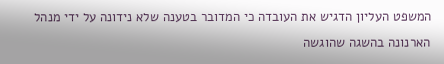המשפט העליון הדגיש את העובדה כי המדובר בטענה שלא נידונה על ידי מנהל הארנונה בהשגה שהוגשה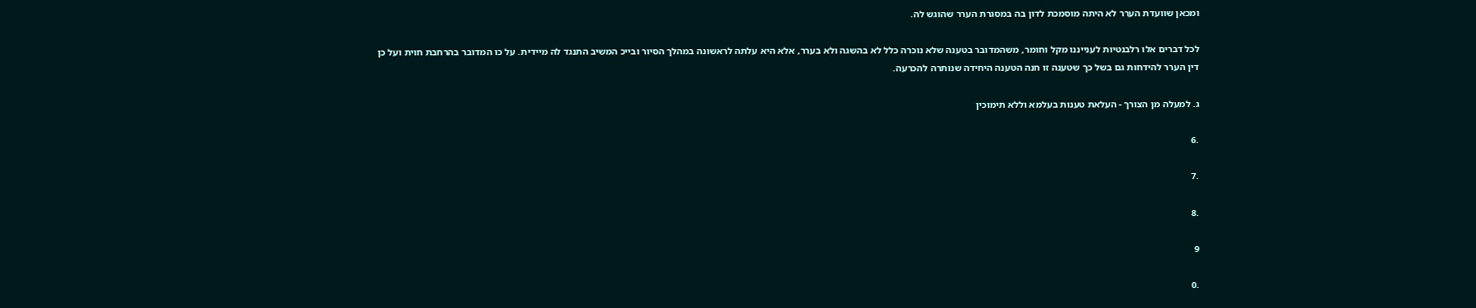ומכאן שוועדת הערר לא היתה מוסמכת לדון בה במסגרת הערר שהוגש לה.

לכל דברים אלו רלבנטיות לענייננו מקל וחומר, משהמדובר בטענה שלא נוכרה כלל לא בהשגה ולא בערר, אלא היא עלתה לראשונה במהלך הסיור ובייכ המשיב התנגד לה מיידית. על כו המדובר בהרחבת חוית ועל כן דין הערר להידחות גם בשל כך שטענה זו חנה הטענה היחידה שנותרה להכרעה.

ג. למעלה מן הצורך - העלאת טענות בעלמא וללא תימוכין

.6

.7

.8

9

.0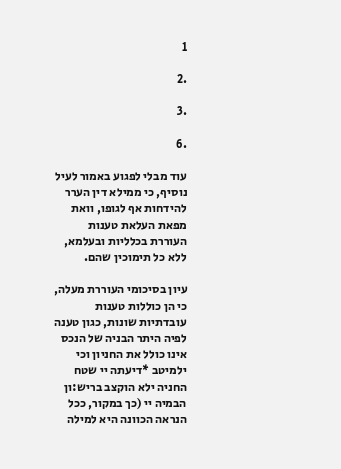1

.2

.3

.6

עוד מבלי לפגוע באמור לעיל נוסיף, כי ממילא דין הערר להידחות אף לגופו, וואת מפאת העלאת טענות העוררת בכלליות ובעלמא, ללא כל תימוכין שהם.

עיון בסיכומי העוררת מעלה, כי הן כוללות טענות עובדתיות שונות, כגון טענה לפיה היתר הבניה של הנכס אינו כולל את החניון וכי ילמיטב *דיעתה יי שטח החניה ילא הוקצב בריש:ון הבמיה יי (כך במקור, ככל הנראה הכוונה היא למילה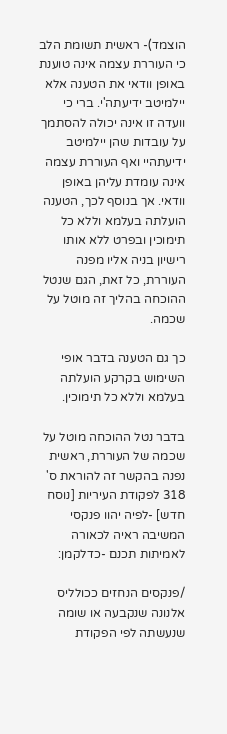הוצמד)- ראשית תשומת הלב כי העוררת עצמה אינה טוענת באופן וודאי את הטענה אלא יילמיטב ידיעתה'י. ברי כי וועדה זו אינה יכולה להסתמך על עובדות שהן יילמיטב ידיעתהיי ואף העוררת עצמה אינה עומדת עליהן באופן וודאי. אך בנוסף לכך, הטענה הועלתה בעלמא וללא כל תימוכין ובפרט ללא אותו רישיון בניה אליו מפנה העוררת, כל זאת, הגם שנטל ההוכחה בהליך זה מוטל על שכמה.

כך גם הטענה בדבר אופי השימוש בקרקע הועלתה בעלמא וללא כל תימוכין.

בדבר נטל ההוכחה מוטל על שכמה של העוררת, ראשית נפנה בהקשר זה להוראת ס' 318 לפקודת העיריות [נוסח חדש] -לפיה יהוו פנקסי המשיבה ראיה לכאורה לאמיתות תכנם -כדלקמן:

/פנקסים הנחזים ככולליס אלנונה שנקבעה או שומה שנעשתה לפי הפקודת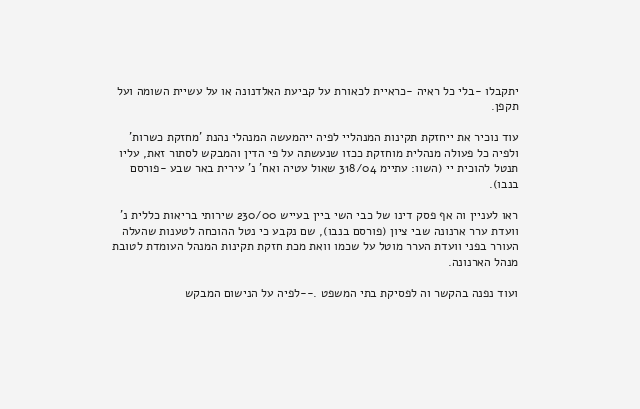יתקבלו -בלי כל ראיה -כראיית לכאורת על קביעת האלדנונה או על עשיית השומה ועל תקפן.

עוד נוכיר את ייחזקת תקינות המנהליי לפיה ייהמעשה המנהלי נהנת 'מחזקת כשרות' ולפיה כל פעולה מנהלית מוחזקת ככזו שנעשתה על פי הדין והמבקש לסתור זאת, עליו תנטל להוכית יי (השוו: עתיימ 318/04 שאול עטיה ואח' נ' עירית באר שבע -פורסם בנבו).

ראו לעניין וה אף פסק דינו של כבי השי ביין בעייש 230/00 שירותי בריאות כללית נ' וועדת ערר ארנונה שבי ציון (פורסם בנבו), שם נקבע כי נטל ההוכחה לטענות שהעלה העורר בפני וועדת הערר מוטל על שכמו וואת מכת חזקת תקינות המנהל העומדת לטובת מנהל הארנונה.

ועוד נפנה בהקשר וה לפסיקת בתי המשפט .--לפיה על הנישום המבקש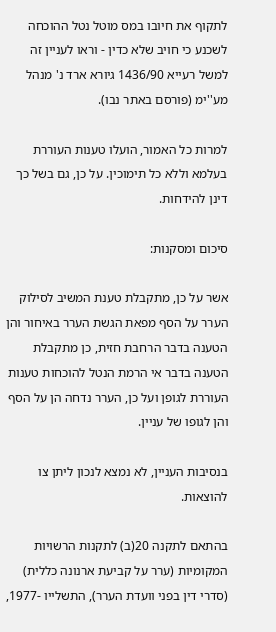לתקוף את חיובו במס מוטל נטל ההוכחה לשכנע כי חויב שלא כדין - וראו לעניין זה למשל רעייא 1436/90 גיורא ארד נ' מנהל מע''ימ (פורסם באתר נבו).

למרות כל האמור, הועלו טענות העוררת בעלמא וללא כל תימוכין. על כן, גם בשל כך דינן להידחות.

סיכום ומסקנות:

אשר על כן, מתקבלת טענת המשיב לסילוק הערר על הסף מפאת הגשת הערר באיחור והן הטענה בדבר הרחבת חזית, כן מתקבלת הטענה בדבר אי הרמת הנטל להוכחות טענות העוררת לגופן ועל כן, הערר נדחה הן על הסף והן לגופו של עניין.

בנסיבות העניין, לא נמצא לנכון ליתן צו להוצאות.

בהתאם לתקנה 20(ב) לתקנות הרשויות המקומיות (ערר על קביעת ארנונה כללית) (סדרי דין בפני וועדת הערר), התשלייו -1977,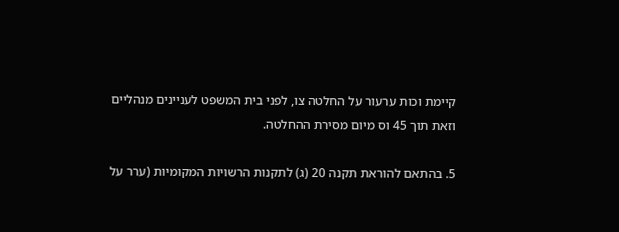קיימת וכות ערעור על החלטה צו, לפני בית המשפט לעניינים מנהליים וזאת תוך 45 וס מיום מסירת ההחלטה.

5. בהתאם להוראת תקנה 20 (ג) לתקנות הרשויות המקומיות (ערר על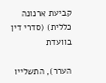קביעת ארנונה כללית) (סדרי דין בוועדת

הערר), התשלייו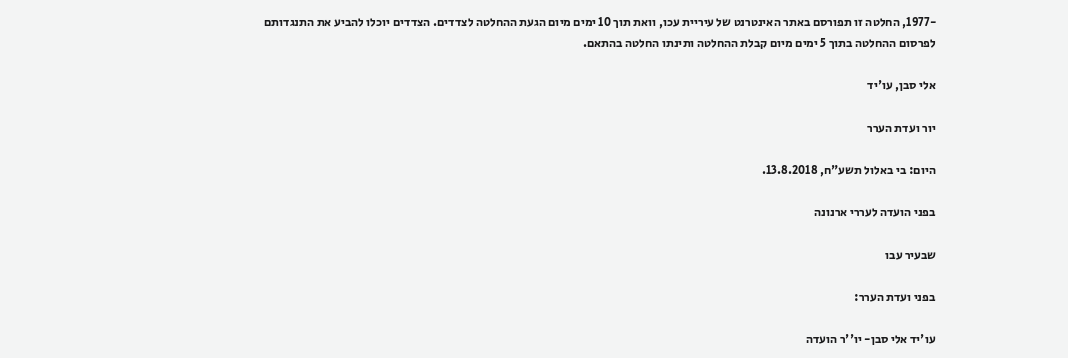-1977, החלטה זו תפורסם באתר האינטרנט של עיריית עכו, וואת תוך 10 ימים מיום הגעת ההחלטה לצדדים. הצדדים יוכלו להביע את התנגדותם לפרסום ההחלטה בתוך 5 ימים מיום קבלת ההחלטה ותינתו החלטה בהתאם.

אלי סבן, עו'יד

יור ועדת הערר

היום: בי באלול תשע"ח, 13.8.2018.

בפני הועדה לעררי ארנונה

שבעיר עבו

בפני ועדת הערר:

עו'יד אלי סבן- יו''ר הועדה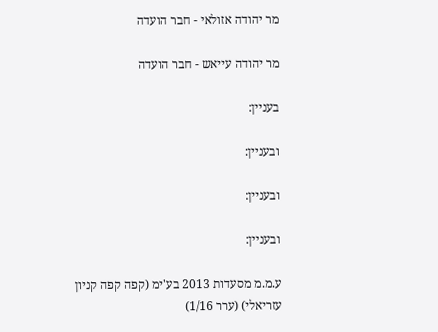מר יהודה אזולאי - חבר הועדה

מר יהודה עייאש - חבר הועדה

בעניין:

ובעניין:

ובעניין:

ובעניין:

ע.מ.מ מסעדות 2013 בע'ימ (קפה קפה קניון עזריאלי) (ערר 1/16)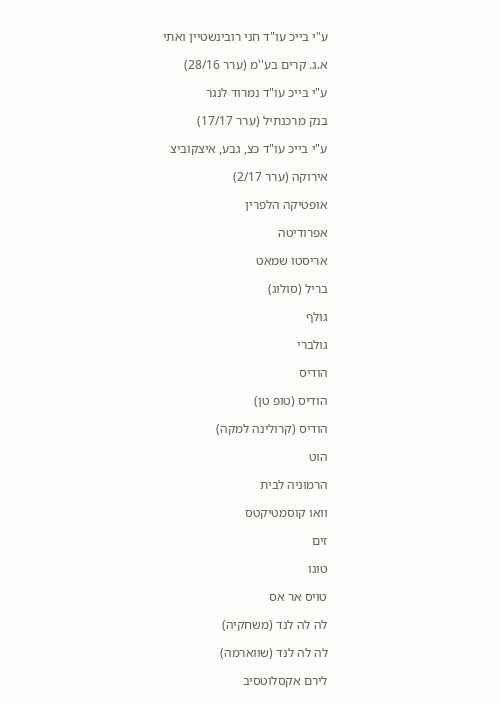ע"י בייכ עו"ד חני רובינשטיין ואתי

א.ג. קרים בע''מ (ערר 28/16)

ע"י בייכ עו"ד נמרוד לנגר

בנק מרכנתיל (ערר 17/17)

ע"י בייכ עו"ד כצ, גבע, איצקוביצ

אירוקה (ערר 2/17)

אופטיקה הלפרין

אפרודיטה

אריסטו שמאט

בריל (סולוג)

גולף

גולברי

הודיס

הודיס (טופ טן)

הודיס (קרולינה למקה)

הוט

הרמוניה לבית

וואו קוסמטיקטס

זים

טוגו

טויס אר אס

לה לה לנד (משחקיה)

לה לה לנד (שווארמה)

לירם אקסלוטסיב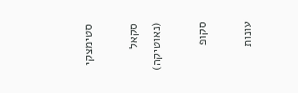סטימצקי

סקאל (נאוטיקה)

סקופ

עונות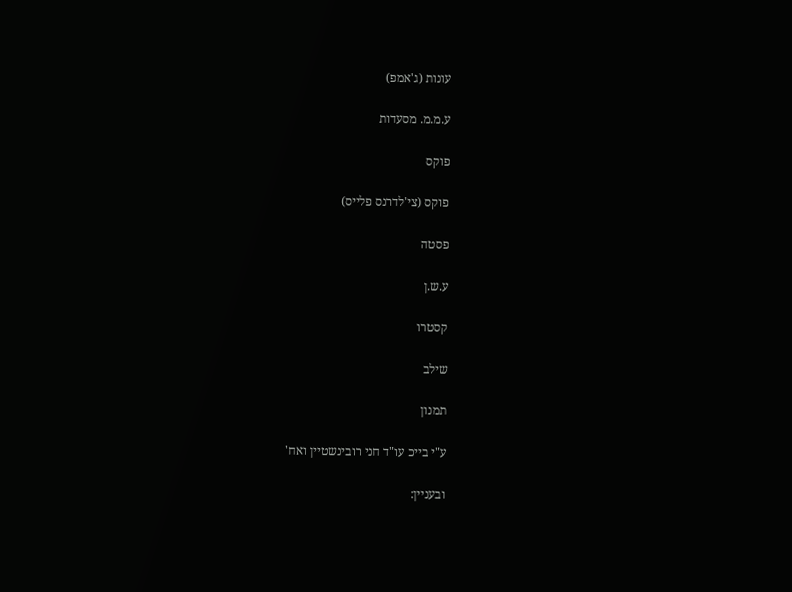עונות (ג'אמפ)

ע.מ.מ. מסעדות

פוקס

פוקס (צי'לדרנס פלייס)

פסטה

ע.ש.ן

קסטרו

שילב

תמנון

ע"י בייכ עו"ד חני רובינשטיין ואח'

ובעניין: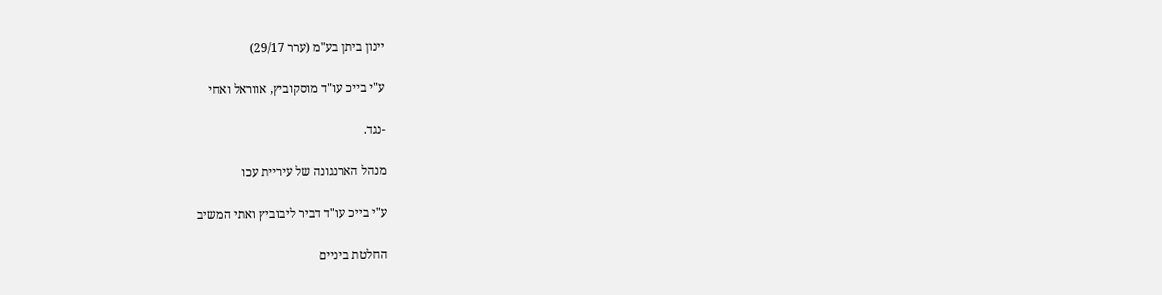יינון ביתן בע"מ (ערר 29/17)

ע"י בייכ עו"ד מוסקוביץ, אווראל ואחי

-נגד.

מנהל הארנגונה של עיריית עכו

ע"י בייכ עו"ד דביר ליבוביץ ואתי המשיב

החלטת ביניים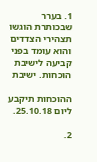1. בערר שבכותרת הוגשו תצהירי הצדדים והוא עומד בפני קביעה לישיבת הוכחות. ישיבת

ההוכחות תיקבע ליום 25.10.18.

2.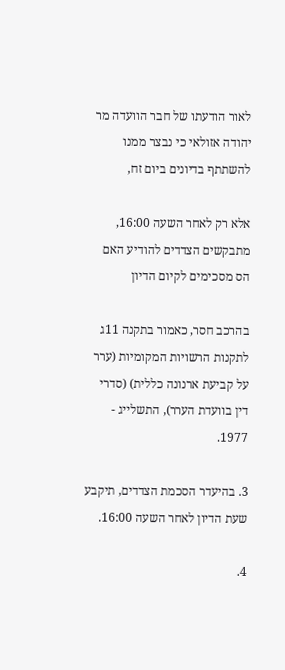לאור הודעתו של חבר הוועדה מר יהודה אזולאי כי נבצר ממנו להשתתף בדיונים ביום זח,

אלא רק לאחר השעה 16:00, מתבקשים הצדדים להודיע האם הס מסכימים לקיום הדיון

בהרכב חסר, כאמור בתקנה 11ג לתקנות הרשויות המקומיות (ערר על קביעת ארנונה כללית) (סדרי דין בוועדת הערר), התשלייג - 1977.

3. בהיעדר הסכמת הצדדים, תיקבע שעת הדיון לאחר השעה 16:00.

4.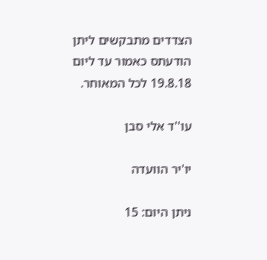הצדדים מתבקשים ליתן הודעתס כאמור עד ליום 19.8.18 לכל המאוחר.

עו''ד אלי סבן

יו'יר הוועדה

ניתן היום: 15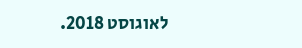לאוגוסט 2018.